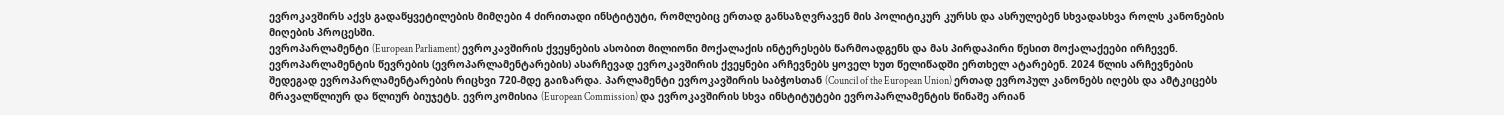ევროკავშირს აქვს გადაწყვეტილების მიმღები 4 ძირითადი ინსტიტუტი, რომლებიც ერთად განსაზღვრავენ მის პოლიტიკურ კურსს და ასრულებენ სხვადასხვა როლს კანონების მიღების პროცესში.
ევროპარლამენტი (European Parliament) ევროკავშირის ქვეყნების ასობით მილიონი მოქალაქის ინტერესებს წარმოადგენს და მას პირდაპირი წესით მოქალაქეები ირჩევენ. ევროპარლამენტის წევრების (ევროპარლამენტარების) ასარჩევად ევროკავშირის ქვეყნები არჩევნებს ყოველ ხუთ წელიწადში ერთხელ ატარებენ. 2024 წლის არჩევნების შედეგად ევროპარლამენტარების რიცხვი 720-მდე გაიზარდა. პარლამენტი ევროკავშირის საბჭოსთან (Council of the European Union) ერთად ევროპულ კანონებს იღებს და ამტკიცებს მრავალწლიურ და წლიურ ბიუჯეტს. ევროკომისია (European Commission) და ევროკავშირის სხვა ინსტიტუტები ევროპარლამენტის წინაშე არიან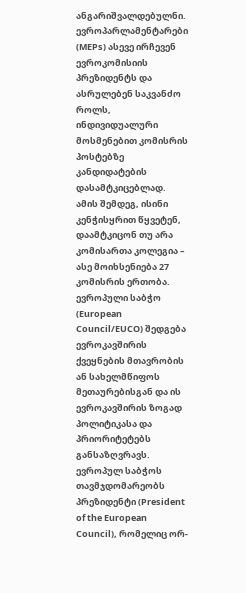ანგარიშვალდებულნი.
ევროპარლამენტარები (MEPs) ასევე ირჩევენ ევროკომისიის პრეზიდენტს და ასრულებენ საკვანძო როლს, ინდივიდუალური მოსმენებით კომისრის პოსტებზე კანდიდატების დასამტკიცებლად. ამის შემდეგ, ისინი კენჭისყრით წყვეტენ, დაამტკიცონ თუ არა კომისართა კოლეგია – ასე მოიხსენიება 27 კომისრის ერთობა.
ევროპული საბჭო (European Council/EUCO) შედგება ევროკავშირის ქვეყნების მთავრობის ან სახელმწიფოს მეთაურებისგან და ის ევროკავშირის ზოგად პოლიტიკასა და პრიორიტეტებს განსაზღვრავს. ევროპულ საბჭოს თავმჯდომარეობს პრეზიდენტი (President of the European Council), რომელიც ორ-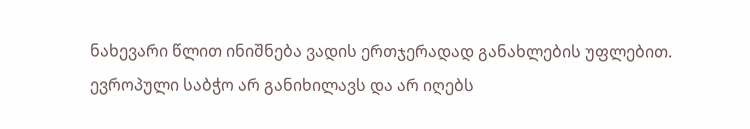ნახევარი წლით ინიშნება ვადის ერთჯერადად განახლების უფლებით.
ევროპული საბჭო არ განიხილავს და არ იღებს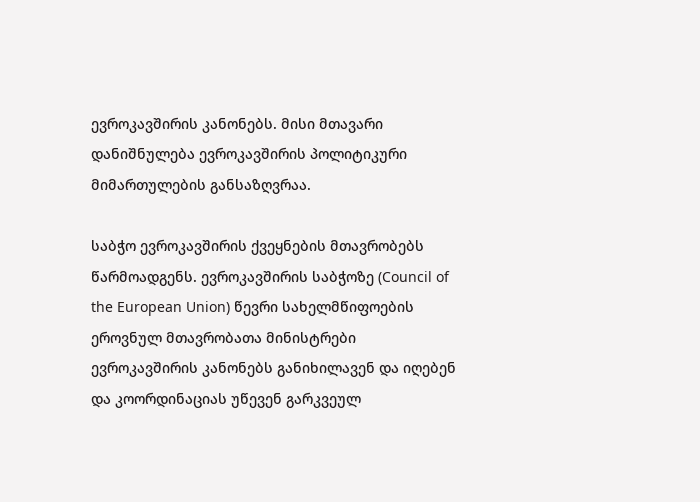ევროკავშირის კანონებს. მისი მთავარი დანიშნულება ევროკავშირის პოლიტიკური მიმართულების განსაზღვრაა.

საბჭო ევროკავშირის ქვეყნების მთავრობებს წარმოადგენს. ევროკავშირის საბჭოზე (Council of the European Union) წევრი სახელმწიფოების ეროვნულ მთავრობათა მინისტრები ევროკავშირის კანონებს განიხილავენ და იღებენ და კოორდინაციას უწევენ გარკვეულ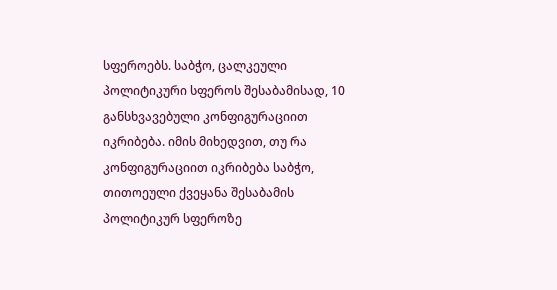სფეროებს. საბჭო, ცალკეული პოლიტიკური სფეროს შესაბამისად, 10 განსხვავებული კონფიგურაციით იკრიბება. იმის მიხედვით, თუ რა კონფიგურაციით იკრიბება საბჭო, თითოეული ქვეყანა შესაბამის პოლიტიკურ სფეროზე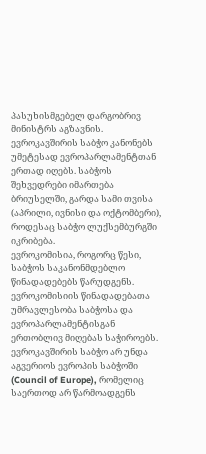პასუხისმგებელ დარგობრივ მინისტრს აგზავნის.
ევროკავშირის საბჭო კანონებს უმეტესად ევროპარლამენტთან ერთად იღებს. საბჭოს შეხვედრები იმართება ბრიუსელში, გარდა სამი თვისა (აპრილი, ივნისი და ოქტომბერი), როდესაც საბჭო ლუქსემბურგში იკრიბება.
ევროკომისია, როგორც წესი, საბჭოს საკანონმდებლო წინადადებებს წარუდგენს. ევროკომისიის წინადადებათა უმრავლესობა საბჭოსა და ევროპარლამენტისგან ერთობლივ მიღებას საჭიროებს.
ევროკავშირის საბჭო არ უნდა აგვერიოს ევროპის საბჭოში (Council of Europe), რომელიც საერთოდ არ წარმოადგენს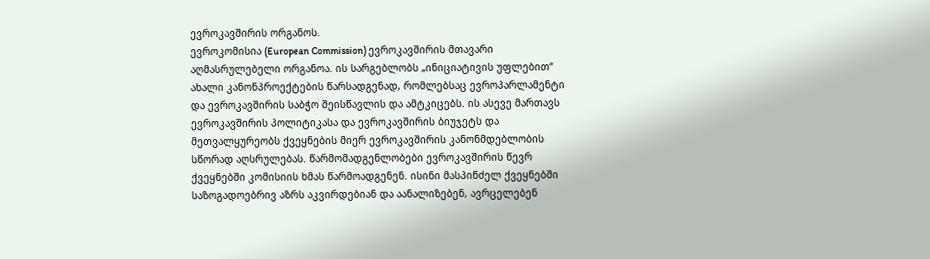ევროკავშირის ორგანოს.
ევროკომისია (European Commission) ევროკავშირის მთავარი აღმასრულებელი ორგანოა. ის სარგებლობს „ინიციატივის უფლებით“ ახალი კანონპროექტების წარსადგენად, რომლებსაც ევროპარლამენტი და ევროკავშირის საბჭო შეისწავლის და ამტკიცებს. ის ასევე მართავს ევროკავშირის პოლიტიკასა და ევროკავშირის ბიუჯეტს და მეთვალყურეობს ქვეყნების მიერ ევროკავშირის კანონმდებლობის სწორად აღსრულებას. წარმომადგენლობები ევროკავშირის წევრ ქვეყნებში კომისიის ხმას წარმოადგენენ. ისინი მასპინძელ ქვეყნებში საზოგადოებრივ აზრს აკვირდებიან და აანალიზებენ, ავრცელებენ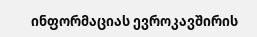ინფორმაციას ევროკავშირის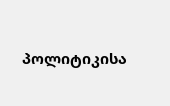პოლიტიკისა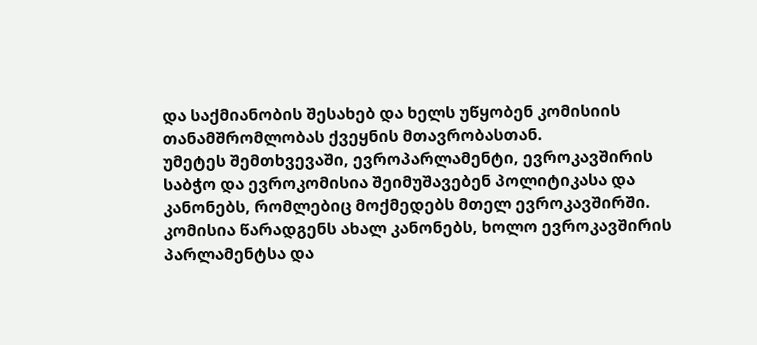და საქმიანობის შესახებ და ხელს უწყობენ კომისიის თანამშრომლობას ქვეყნის მთავრობასთან.
უმეტეს შემთხვევაში, ევროპარლამენტი, ევროკავშირის საბჭო და ევროკომისია შეიმუშავებენ პოლიტიკასა და კანონებს, რომლებიც მოქმედებს მთელ ევროკავშირში. კომისია წარადგენს ახალ კანონებს, ხოლო ევროკავშირის პარლამენტსა და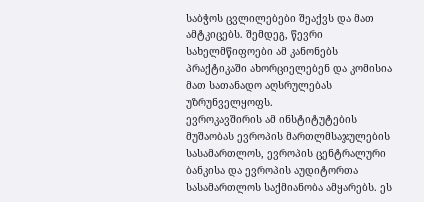საბჭოს ცვლილებები შეაქვს და მათ ამტკიცებს. შემდეგ, წევრი სახელმწიფოები ამ კანონებს პრაქტიკაში ახორციელებენ და კომისია მათ სათანადო აღსრულებას უზრუნველყოფს.
ევროკავშირის ამ ინსტიტუტების მუშაობას ევროპის მართლმსაჯულების სასამართლოს, ევროპის ცენტრალური ბანკისა და ევროპის აუდიტორთა სასამართლოს საქმიანობა ამყარებს. ეს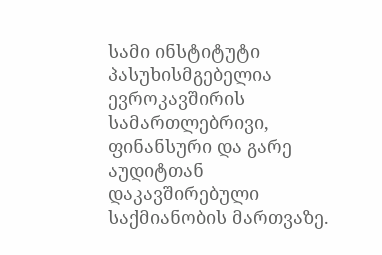სამი ინსტიტუტი პასუხისმგებელია ევროკავშირის სამართლებრივი, ფინანსური და გარე აუდიტთან დაკავშირებული საქმიანობის მართვაზე.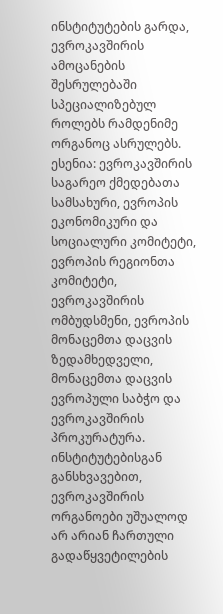ინსტიტუტების გარდა, ევროკავშირის ამოცანების შესრულებაში სპეციალიზებულ როლებს რამდენიმე ორგანოც ასრულებს. ესენია: ევროკავშირის საგარეო ქმედებათა სამსახური, ევროპის ეკონომიკური და სოციალური კომიტეტი, ევროპის რეგიონთა კომიტეტი, ევროკავშირის ომბუდსმენი, ევროპის მონაცემთა დაცვის ზედამხედველი, მონაცემთა დაცვის ევროპული საბჭო და ევროკავშირის პროკურატურა.
ინსტიტუტებისგან განსხვავებით, ევროკავშირის ორგანოები უშუალოდ არ არიან ჩართული გადაწყვეტილების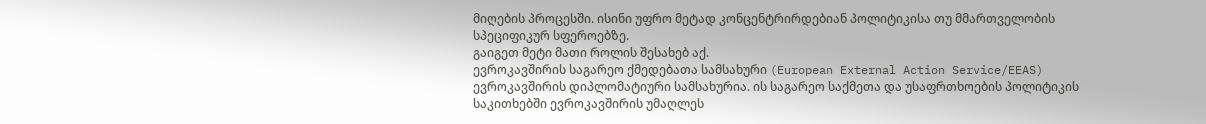მიღების პროცესში. ისინი უფრო მეტად კონცენტრირდებიან პოლიტიკისა თუ მმართველობის სპეციფიკურ სფეროებზე.
გაიგეთ მეტი მათი როლის შესახებ აქ.
ევროკავშირის საგარეო ქმედებათა სამსახური (European External Action Service/EEAS) ევროკავშირის დიპლომატიური სამსახურია. ის საგარეო საქმეთა და უსაფრთხოების პოლიტიკის საკითხებში ევროკავშირის უმაღლეს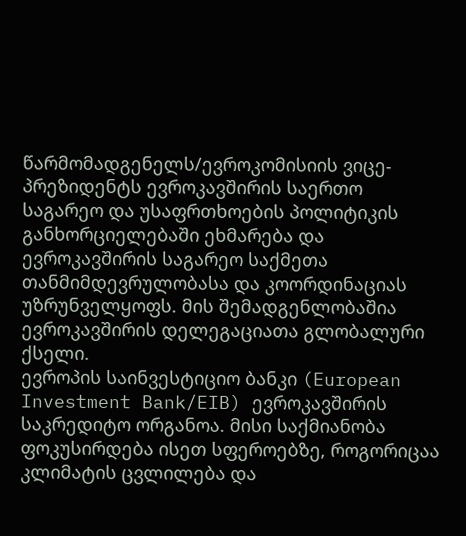წარმომადგენელს/ევროკომისიის ვიცე-პრეზიდენტს ევროკავშირის საერთო საგარეო და უსაფრთხოების პოლიტიკის განხორციელებაში ეხმარება და ევროკავშირის საგარეო საქმეთა თანმიმდევრულობასა და კოორდინაციას უზრუნველყოფს. მის შემადგენლობაშია ევროკავშირის დელეგაციათა გლობალური ქსელი.
ევროპის საინვესტიციო ბანკი (European Investment Bank/EIB) ევროკავშირის საკრედიტო ორგანოა. მისი საქმიანობა ფოკუსირდება ისეთ სფეროებზე, როგორიცაა კლიმატის ცვლილება და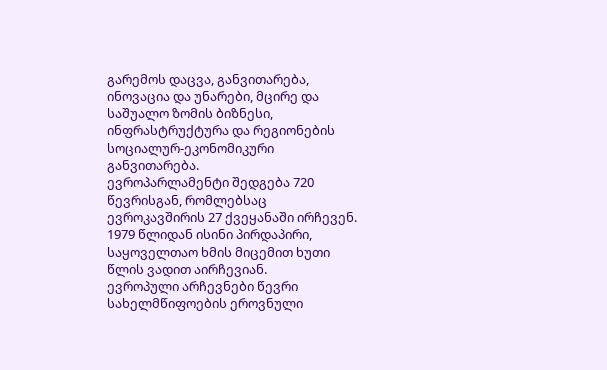გარემოს დაცვა, განვითარება, ინოვაცია და უნარები, მცირე და საშუალო ზომის ბიზნესი, ინფრასტრუქტურა და რეგიონების სოციალურ-ეკონომიკური განვითარება.
ევროპარლამენტი შედგება 720 წევრისგან, რომლებსაც ევროკავშირის 27 ქვეყანაში ირჩევენ. 1979 წლიდან ისინი პირდაპირი, საყოველთაო ხმის მიცემით ხუთი წლის ვადით აირჩევიან.
ევროპული არჩევნები წევრი სახელმწიფოების ეროვნული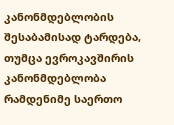კანონმდებლობის შესაბამისად ტარდება, თუმცა ევროკავშირის კანონმდებლობა რამდენიმე საერთო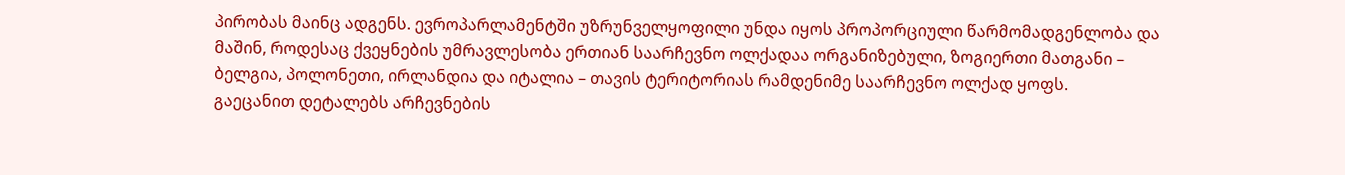პირობას მაინც ადგენს. ევროპარლამენტში უზრუნველყოფილი უნდა იყოს პროპორციული წარმომადგენლობა და მაშინ, როდესაც ქვეყნების უმრავლესობა ერთიან საარჩევნო ოლქადაა ორგანიზებული, ზოგიერთი მათგანი – ბელგია, პოლონეთი, ირლანდია და იტალია – თავის ტერიტორიას რამდენიმე საარჩევნო ოლქად ყოფს.
გაეცანით დეტალებს არჩევნების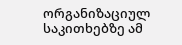ორგანიზაციულ საკითხებზე ამ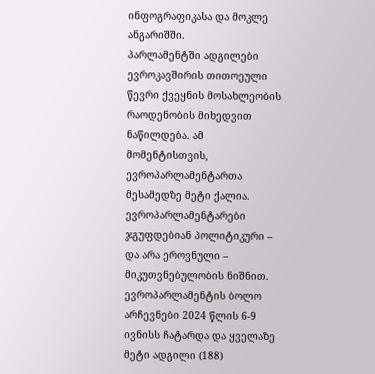ინფოგრაფიკასა და მოკლე ანგარიშში.
პარლამენტში ადგილები ევროკავშირის თითოეული წევრი ქვეყნის მოსახლეობის რაოდენობის მიხედვით ნაწილდება. ამ მომენტისთვის, ევროპარლამენტართა მესამედზე მეტი ქალია. ევროპარლამენტარები ჯგუფდებიან პოლიტიკური – და არა ეროვნული – მიკუთვნებულობის ნიშნით.
ევროპარლამენტის ბოლო არჩევნები 2024 წლის 6-9 ივნისს ჩატარდა და ყველაზე მეტი ადგილი (188)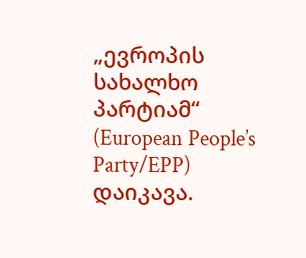„ევროპის სახალხო პარტიამ“ (European People’s Party/EPP) დაიკავა.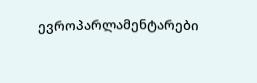ევროპარლამენტარები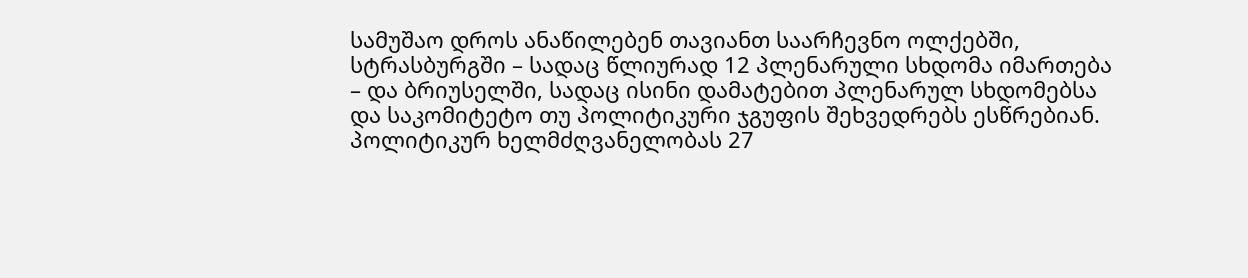სამუშაო დროს ანაწილებენ თავიანთ საარჩევნო ოლქებში, სტრასბურგში – სადაც წლიურად 12 პლენარული სხდომა იმართება – და ბრიუსელში, სადაც ისინი დამატებით პლენარულ სხდომებსა და საკომიტეტო თუ პოლიტიკური ჯგუფის შეხვედრებს ესწრებიან.
პოლიტიკურ ხელმძღვანელობას 27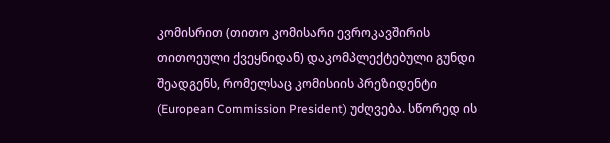კომისრით (თითო კომისარი ევროკავშირის თითოეული ქვეყნიდან) დაკომპლექტებული გუნდი შეადგენს, რომელსაც კომისიის პრეზიდენტი (European Commission President) უძღვება. სწორედ ის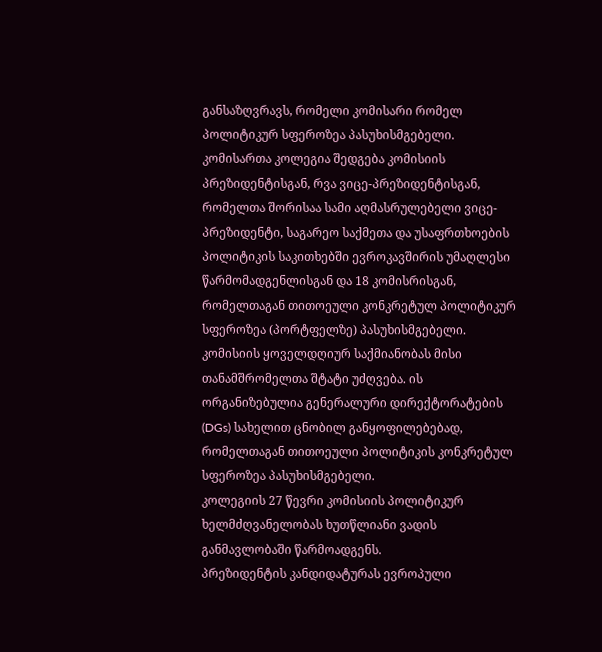განსაზღვრავს, რომელი კომისარი რომელ პოლიტიკურ სფეროზეა პასუხისმგებელი.
კომისართა კოლეგია შედგება კომისიის პრეზიდენტისგან, რვა ვიცე-პრეზიდენტისგან, რომელთა შორისაა სამი აღმასრულებელი ვიცე-პრეზიდენტი, საგარეო საქმეთა და უსაფრთხოების პოლიტიკის საკითხებში ევროკავშირის უმაღლესი წარმომადგენლისგან და 18 კომისრისგან, რომელთაგან თითოეული კონკრეტულ პოლიტიკურ სფეროზეა (პორტფელზე) პასუხისმგებელი.
კომისიის ყოველდღიურ საქმიანობას მისი თანამშრომელთა შტატი უძღვება. ის ორგანიზებულია გენერალური დირექტორატების (DGs) სახელით ცნობილ განყოფილებებად, რომელთაგან თითოეული პოლიტიკის კონკრეტულ სფეროზეა პასუხისმგებელი.
კოლეგიის 27 წევრი კომისიის პოლიტიკურ ხელმძღვანელობას ხუთწლიანი ვადის განმავლობაში წარმოადგენს.
პრეზიდენტის კანდიდატურას ევროპული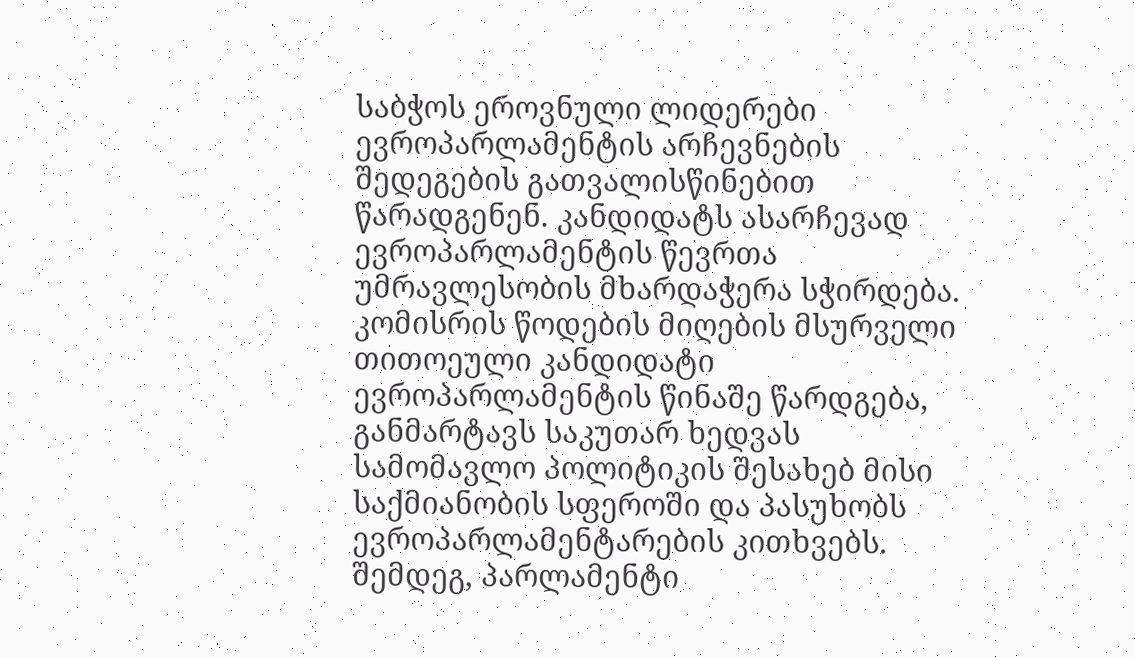საბჭოს ეროვნული ლიდერები ევროპარლამენტის არჩევნების შედეგების გათვალისწინებით წარადგენენ. კანდიდატს ასარჩევად ევროპარლამენტის წევრთა უმრავლესობის მხარდაჭერა სჭირდება.
კომისრის წოდების მიღების მსურველი თითოეული კანდიდატი ევროპარლამენტის წინაშე წარდგება, განმარტავს საკუთარ ხედვას სამომავლო პოლიტიკის შესახებ მისი საქმიანობის სფეროში და პასუხობს ევროპარლამენტარების კითხვებს. შემდეგ, პარლამენტი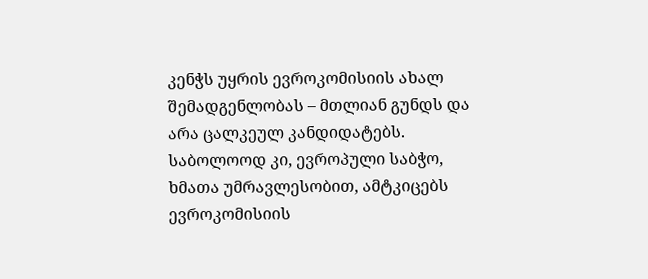კენჭს უყრის ევროკომისიის ახალ შემადგენლობას – მთლიან გუნდს და არა ცალკეულ კანდიდატებს. საბოლოოდ კი, ევროპული საბჭო, ხმათა უმრავლესობით, ამტკიცებს ევროკომისიის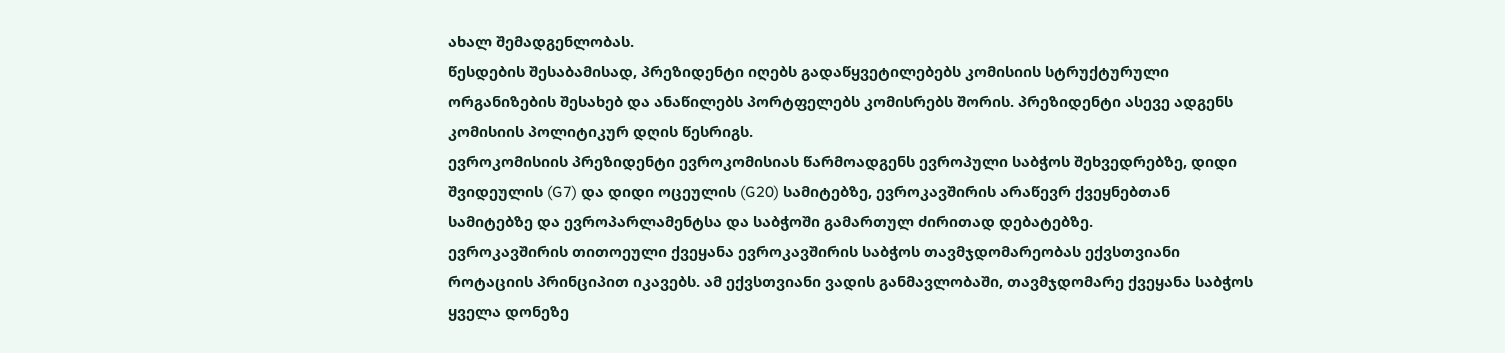ახალ შემადგენლობას.
წესდების შესაბამისად, პრეზიდენტი იღებს გადაწყვეტილებებს კომისიის სტრუქტურული ორგანიზების შესახებ და ანაწილებს პორტფელებს კომისრებს შორის. პრეზიდენტი ასევე ადგენს კომისიის პოლიტიკურ დღის წესრიგს.
ევროკომისიის პრეზიდენტი ევროკომისიას წარმოადგენს ევროპული საბჭოს შეხვედრებზე, დიდი შვიდეულის (G7) და დიდი ოცეულის (G20) სამიტებზე, ევროკავშირის არაწევრ ქვეყნებთან სამიტებზე და ევროპარლამენტსა და საბჭოში გამართულ ძირითად დებატებზე.
ევროკავშირის თითოეული ქვეყანა ევროკავშირის საბჭოს თავმჯდომარეობას ექვსთვიანი როტაციის პრინციპით იკავებს. ამ ექვსთვიანი ვადის განმავლობაში, თავმჯდომარე ქვეყანა საბჭოს ყველა დონეზე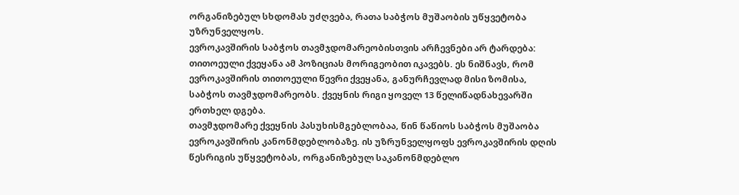ორგანიზებულ სხდომას უძღვება, რათა საბჭოს მუშაობის უწყვეტობა უზრუნველყოს.
ევროკავშირის საბჭოს თავმჯდომარეობისთვის არჩევნები არ ტარდება: თითოეული ქვეყანა ამ პოზიციას მორიგეობით იკავებს. ეს ნიშნავს, რომ ევროკავშირის თითოეული წევრი ქვეყანა, განურჩევლად მისი ზომისა, საბჭოს თავმჯდომარეობს. ქვეყნის რიგი ყოველ 13 წელიწადნახევარში ერთხელ დგება.
თავმჯდომარე ქვეყნის პასუხისმგებლობაა, წინ წაწიოს საბჭოს მუშაობა ევროკავშირის კანონმდებლობაზე. ის უზრუნველყოფს ევროკავშირის დღის წესრიგის უწყვეტობას, ორგანიზებულ საკანონმდებლო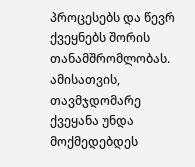პროცესებს და წევრ ქვეყნებს შორის თანამშრომლობას. ამისათვის, თავმჯდომარე ქვეყანა უნდა მოქმედებდეს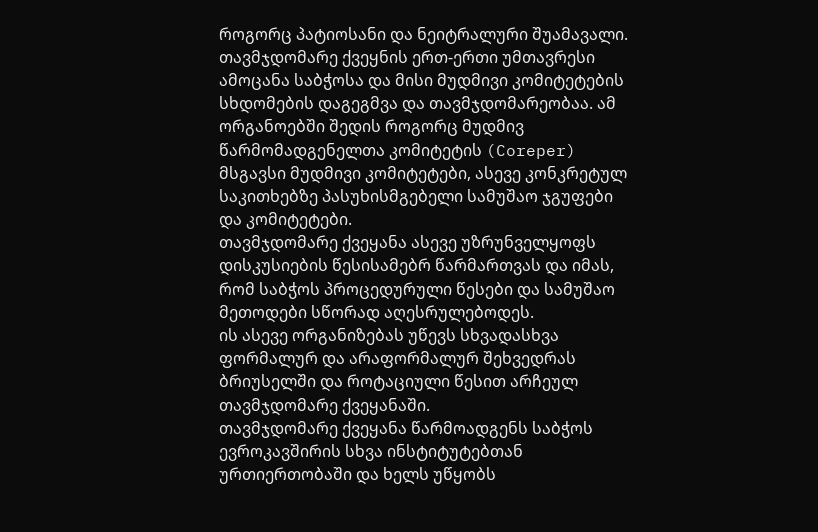როგორც პატიოსანი და ნეიტრალური შუამავალი.
თავმჯდომარე ქვეყნის ერთ-ერთი უმთავრესი ამოცანა საბჭოსა და მისი მუდმივი კომიტეტების სხდომების დაგეგმვა და თავმჯდომარეობაა. ამ ორგანოებში შედის როგორც მუდმივ წარმომადგენელთა კომიტეტის (Coreper) მსგავსი მუდმივი კომიტეტები, ასევე კონკრეტულ საკითხებზე პასუხისმგებელი სამუშაო ჯგუფები და კომიტეტები.
თავმჯდომარე ქვეყანა ასევე უზრუნველყოფს დისკუსიების წესისამებრ წარმართვას და იმას, რომ საბჭოს პროცედურული წესები და სამუშაო მეთოდები სწორად აღესრულებოდეს.
ის ასევე ორგანიზებას უწევს სხვადასხვა ფორმალურ და არაფორმალურ შეხვედრას ბრიუსელში და როტაციული წესით არჩეულ თავმჯდომარე ქვეყანაში.
თავმჯდომარე ქვეყანა წარმოადგენს საბჭოს ევროკავშირის სხვა ინსტიტუტებთან ურთიერთობაში და ხელს უწყობს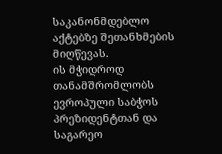საკანონმდებლო აქტებზე შეთანხმების მიღწევას.
ის მჭიდროდ თანამშრომლობს ევროპული საბჭოს პრეზიდენტთან და საგარეო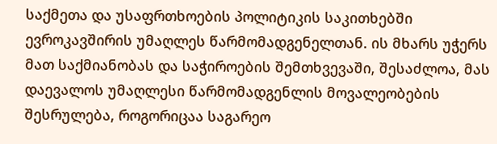საქმეთა და უსაფრთხოების პოლიტიკის საკითხებში ევროკავშირის უმაღლეს წარმომადგენელთან. ის მხარს უჭერს მათ საქმიანობას და საჭიროების შემთხვევაში, შესაძლოა, მას დაევალოს უმაღლესი წარმომადგენლის მოვალეობების შესრულება, როგორიცაა საგარეო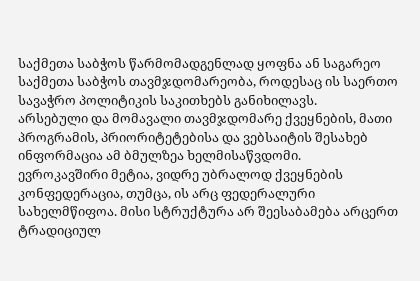საქმეთა საბჭოს წარმომადგენლად ყოფნა ან საგარეო საქმეთა საბჭოს თავმჯდომარეობა, როდესაც ის საერთო სავაჭრო პოლიტიკის საკითხებს განიხილავს.
არსებული და მომავალი თავმჯდომარე ქვეყნების, მათი პროგრამის, პრიორიტეტებისა და ვებსაიტის შესახებ ინფორმაცია ამ ბმულზეა ხელმისაწვდომი.
ევროკავშირი მეტია, ვიდრე უბრალოდ ქვეყნების კონფედერაცია, თუმცა, ის არც ფედერალური სახელმწიფოა. მისი სტრუქტურა არ შეესაბამება არცერთ ტრადიციულ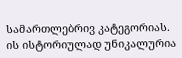სამართლებრივ კატეგორიას. ის ისტორიულად უნიკალურია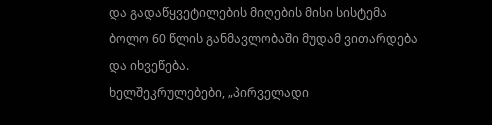და გადაწყვეტილების მიღების მისი სისტემა ბოლო 60 წლის განმავლობაში მუდამ ვითარდება და იხვეწება.
ხელშეკრულებები, „პირველადი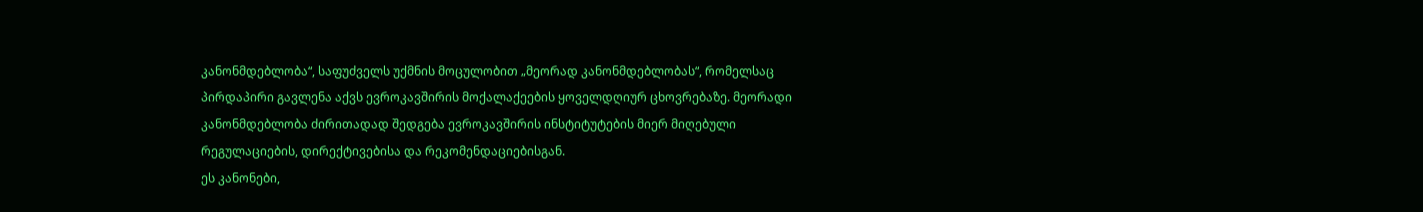კანონმდებლობა“, საფუძველს უქმნის მოცულობით „მეორად კანონმდებლობას“, რომელსაც პირდაპირი გავლენა აქვს ევროკავშირის მოქალაქეების ყოველდღიურ ცხოვრებაზე. მეორადი კანონმდებლობა ძირითადად შედგება ევროკავშირის ინსტიტუტების მიერ მიღებული რეგულაციების, დირექტივებისა და რეკომენდაციებისგან.
ეს კანონები,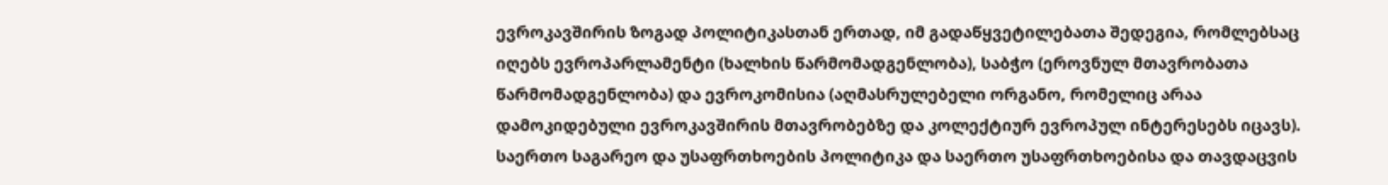ევროკავშირის ზოგად პოლიტიკასთან ერთად, იმ გადაწყვეტილებათა შედეგია, რომლებსაც იღებს ევროპარლამენტი (ხალხის წარმომადგენლობა), საბჭო (ეროვნულ მთავრობათა წარმომადგენლობა) და ევროკომისია (აღმასრულებელი ორგანო, რომელიც არაა დამოკიდებული ევროკავშირის მთავრობებზე და კოლექტიურ ევროპულ ინტერესებს იცავს).
საერთო საგარეო და უსაფრთხოების პოლიტიკა და საერთო უსაფრთხოებისა და თავდაცვის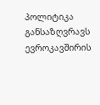პოლიტიკა განსაზღვრავს ევროკავშირის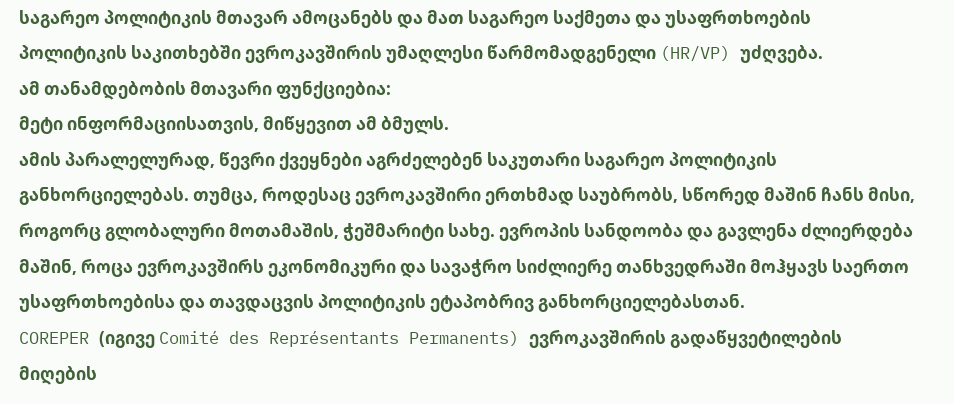საგარეო პოლიტიკის მთავარ ამოცანებს და მათ საგარეო საქმეთა და უსაფრთხოების პოლიტიკის საკითხებში ევროკავშირის უმაღლესი წარმომადგენელი (HR/VP) უძღვება.
ამ თანამდებობის მთავარი ფუნქციებია:
მეტი ინფორმაციისათვის, მიწყევით ამ ბმულს.
ამის პარალელურად, წევრი ქვეყნები აგრძელებენ საკუთარი საგარეო პოლიტიკის განხორციელებას. თუმცა, როდესაც ევროკავშირი ერთხმად საუბრობს, სწორედ მაშინ ჩანს მისი, როგორც გლობალური მოთამაშის, ჭეშმარიტი სახე. ევროპის სანდოობა და გავლენა ძლიერდება მაშინ, როცა ევროკავშირს ეკონომიკური და სავაჭრო სიძლიერე თანხვედრაში მოჰყავს საერთო უსაფრთხოებისა და თავდაცვის პოლიტიკის ეტაპობრივ განხორციელებასთან.
COREPER (იგივე Comité des Représentants Permanents) ევროკავშირის გადაწყვეტილების მიღების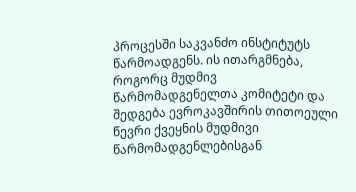პროცესში საკვანძო ინსტიტუტს წარმოადგენს. ის ითარგმნება, როგორც მუდმივ წარმომადგენელთა კომიტეტი და შედგება ევროკავშირის თითოეული წევრი ქვეყნის მუდმივი წარმომადგენლებისგან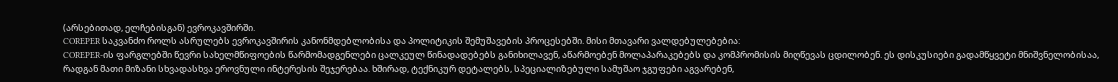(არსებითად, ელჩებისგან) ევროკავშირში.
COREPER საკვანძო როლს ასრულებს ევროკავშირის კანონმდებლობისა და პოლიტიკის შემუშავების პროცესებში. მისი მთავარი ვალდებულებებია:
COREPER-ის ფარგლებში წევრი სახელმწიფოების წარმომადგენლები ცალკეულ წინადადებებს განიხილავენ, აწარმოებენ მოლაპარაკებებს და კომპრომისის მიღწევას ცდილობენ. ეს დისკუსიები გადამწყვეტი მნიშვნელობისაა, რადგან მათი მიზანი სხვადასხვა ეროვნული ინტერესის შეჯერებაა. ხშირად, ტექნიკურ დეტალებს, სპეციალიზებული სამუშაო ჯგუფები აგვარებენ,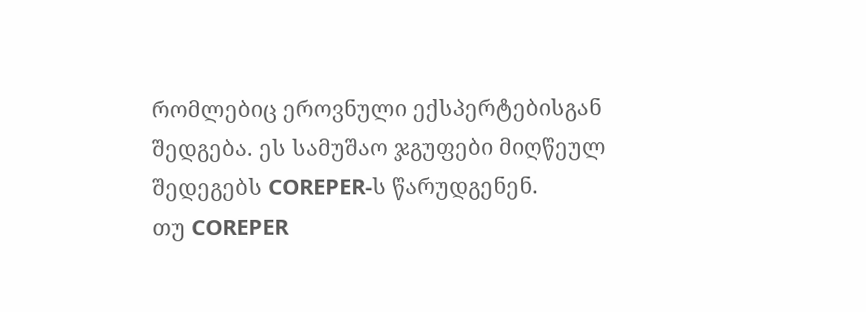რომლებიც ეროვნული ექსპერტებისგან შედგება. ეს სამუშაო ჯგუფები მიღწეულ შედეგებს COREPER-ს წარუდგენენ.
თუ COREPER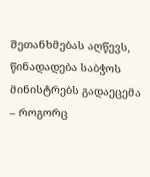შეთანხმებას აღწევს, წინადადება საბჭოს მინისტრებს გადაეცემა – როგორც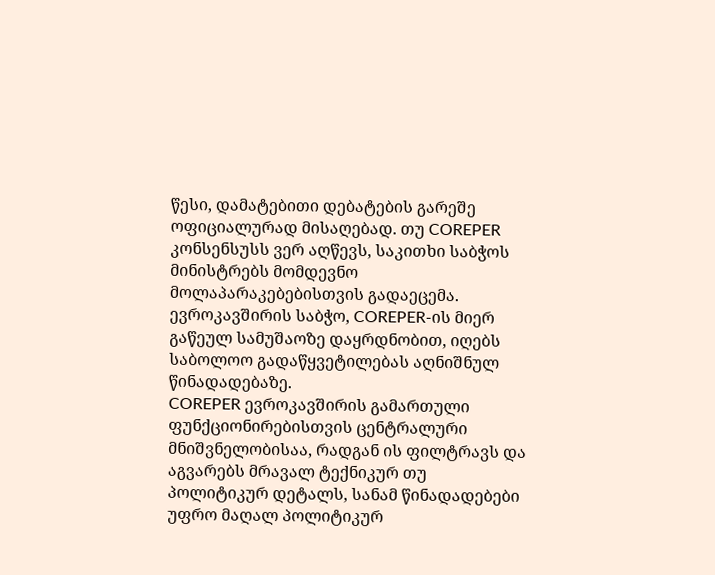წესი, დამატებითი დებატების გარეშე ოფიციალურად მისაღებად. თუ COREPER კონსენსუსს ვერ აღწევს, საკითხი საბჭოს მინისტრებს მომდევნო მოლაპარაკებებისთვის გადაეცემა. ევროკავშირის საბჭო, COREPER-ის მიერ გაწეულ სამუშაოზე დაყრდნობით, იღებს საბოლოო გადაწყვეტილებას აღნიშნულ წინადადებაზე.
COREPER ევროკავშირის გამართული ფუნქციონირებისთვის ცენტრალური მნიშვნელობისაა, რადგან ის ფილტრავს და აგვარებს მრავალ ტექნიკურ თუ პოლიტიკურ დეტალს, სანამ წინადადებები უფრო მაღალ პოლიტიკურ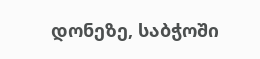დონეზე, საბჭოში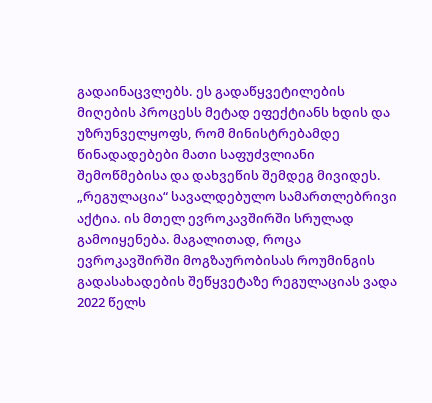გადაინაცვლებს. ეს გადაწყვეტილების მიღების პროცესს მეტად ეფექტიანს ხდის და უზრუნველყოფს, რომ მინისტრებამდე წინადადებები მათი საფუძვლიანი შემოწმებისა და დახვეწის შემდეგ მივიდეს.
„რეგულაცია“ სავალდებულო სამართლებრივი აქტია. ის მთელ ევროკავშირში სრულად გამოიყენება. მაგალითად, როცა ევროკავშირში მოგზაურობისას როუმინგის გადასახადების შეწყვეტაზე რეგულაციას ვადა 2022 წელს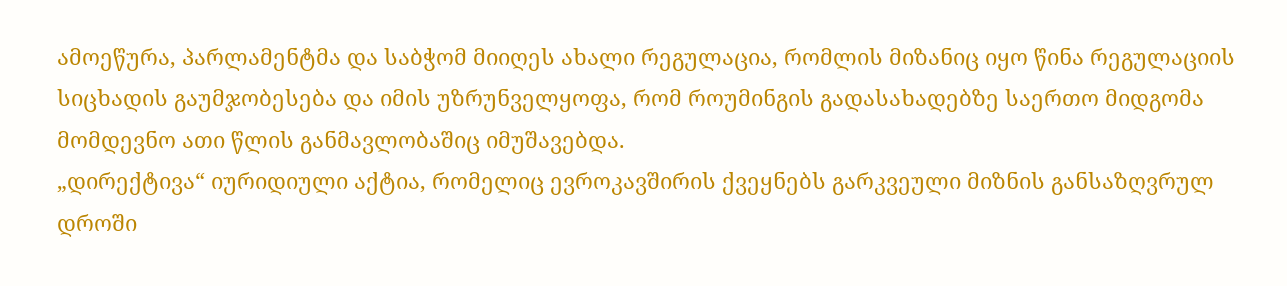ამოეწურა, პარლამენტმა და საბჭომ მიიღეს ახალი რეგულაცია, რომლის მიზანიც იყო წინა რეგულაციის სიცხადის გაუმჯობესება და იმის უზრუნველყოფა, რომ როუმინგის გადასახადებზე საერთო მიდგომა მომდევნო ათი წლის განმავლობაშიც იმუშავებდა.
„დირექტივა“ იურიდიული აქტია, რომელიც ევროკავშირის ქვეყნებს გარკვეული მიზნის განსაზღვრულ დროში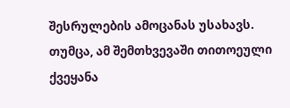შესრულების ამოცანას უსახავს. თუმცა, ამ შემთხვევაში თითოეული ქვეყანა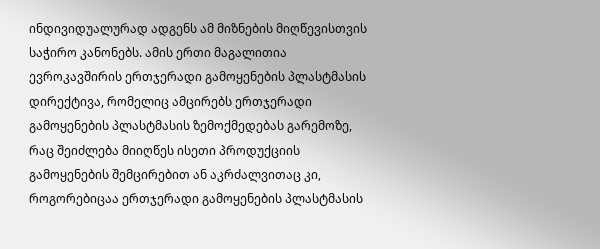ინდივიდუალურად ადგენს ამ მიზნების მიღწევისთვის საჭირო კანონებს. ამის ერთი მაგალითია ევროკავშირის ერთჯერადი გამოყენების პლასტმასის დირექტივა, რომელიც ამცირებს ერთჯერადი გამოყენების პლასტმასის ზემოქმედებას გარემოზე, რაც შეიძლება მიიღწეს ისეთი პროდუქციის გამოყენების შემცირებით ან აკრძალვითაც კი, როგორებიცაა ერთჯერადი გამოყენების პლასტმასის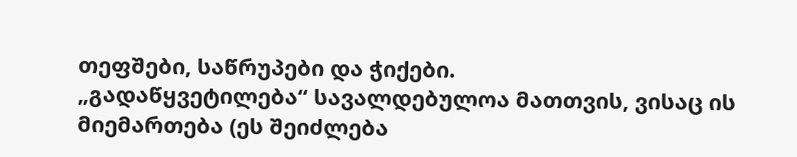თეფშები, საწრუპები და ჭიქები.
„გადაწყვეტილება“ სავალდებულოა მათთვის, ვისაც ის მიემართება (ეს შეიძლება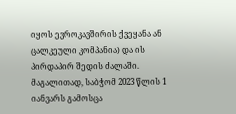იყოს ევროკავშირის ქვეყანა ან ცალკეული კომპანია) და ის პირდაპირ შედის ძალაში. მაგალითად, საბჭომ 2023 წლის 1 იანვარს გამოსცა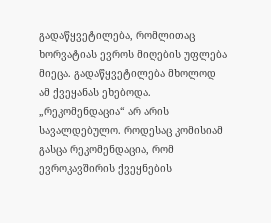გადაწყვეტილება, რომლითაც ხორვატიას ევროს მიღების უფლება მიეცა. გადაწყვეტილება მხოლოდ ამ ქვეყანას ეხებოდა.
„რეკომენდაცია“ არ არის სავალდებულო. როდესაც კომისიამ გასცა რეკომენდაცია, რომ ევროკავშირის ქვეყნების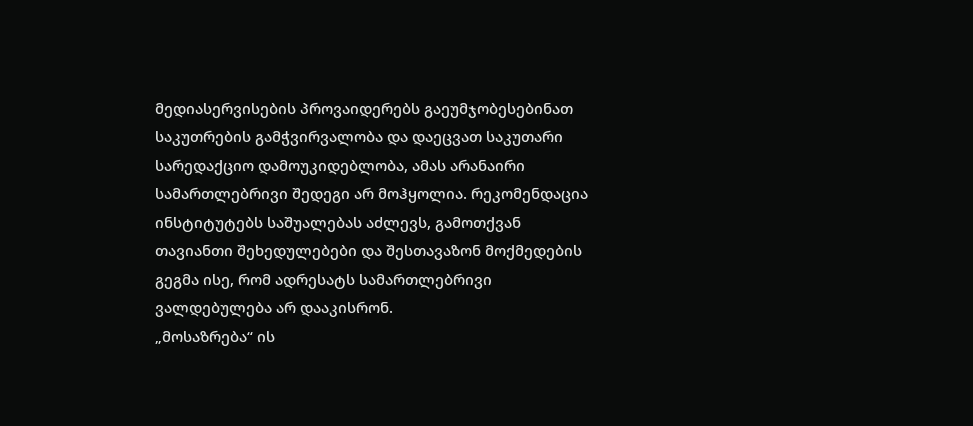მედიასერვისების პროვაიდერებს გაეუმჯობესებინათ საკუთრების გამჭვირვალობა და დაეცვათ საკუთარი სარედაქციო დამოუკიდებლობა, ამას არანაირი სამართლებრივი შედეგი არ მოჰყოლია. რეკომენდაცია ინსტიტუტებს საშუალებას აძლევს, გამოთქვან თავიანთი შეხედულებები და შესთავაზონ მოქმედების გეგმა ისე, რომ ადრესატს სამართლებრივი ვალდებულება არ დააკისრონ.
„მოსაზრება“ ის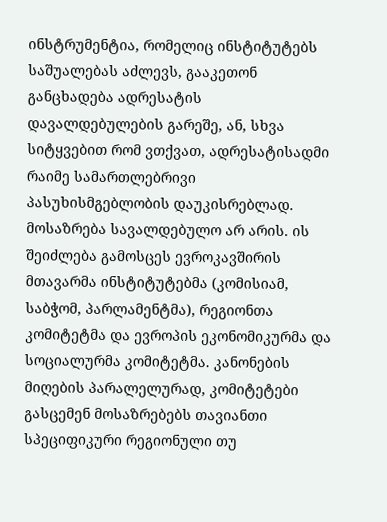ინსტრუმენტია, რომელიც ინსტიტუტებს საშუალებას აძლევს, გააკეთონ განცხადება ადრესატის დავალდებულების გარეშე, ან, სხვა სიტყვებით რომ ვთქვათ, ადრესატისადმი რაიმე სამართლებრივი პასუხისმგებლობის დაუკისრებლად. მოსაზრება სავალდებულო არ არის. ის შეიძლება გამოსცეს ევროკავშირის მთავარმა ინსტიტუტებმა (კომისიამ, საბჭომ, პარლამენტმა), რეგიონთა კომიტეტმა და ევროპის ეკონომიკურმა და სოციალურმა კომიტეტმა. კანონების მიღების პარალელურად, კომიტეტები გასცემენ მოსაზრებებს თავიანთი სპეციფიკური რეგიონული თუ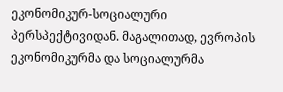ეკონომიკურ-სოციალური პერსპექტივიდან. მაგალითად, ევროპის ეკონომიკურმა და სოციალურმა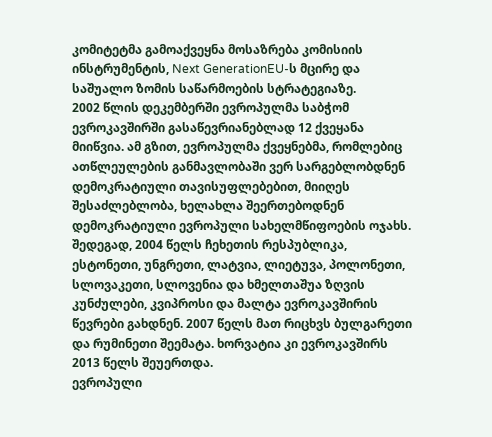კომიტეტმა გამოაქვეყნა მოსაზრება კომისიის ინსტრუმენტის, Next GenerationEU-ს მცირე და საშუალო ზომის საწარმოების სტრატეგიაზე.
2002 წლის დეკემბერში ევროპულმა საბჭომ ევროკავშირში გასაწევრიანებლად 12 ქვეყანა მიიწვია. ამ გზით, ევროპულმა ქვეყნებმა, რომლებიც ათწლეულების განმავლობაში ვერ სარგებლობდნენ დემოკრატიული თავისუფლებებით, მიიღეს შესაძლებლობა, ხელახლა შეერთებოდნენ დემოკრატიული ევროპული სახელმწიფოების ოჯახს. შედეგად, 2004 წელს ჩეხეთის რესპუბლიკა, ესტონეთი, უნგრეთი, ლატვია, ლიეტუვა, პოლონეთი, სლოვაკეთი, სლოვენია და ხმელთაშუა ზღვის კუნძულები, კვიპროსი და მალტა ევროკავშირის წევრები გახდნენ. 2007 წელს მათ რიცხვს ბულგარეთი და რუმინეთი შეემატა. ხორვატია კი ევროკავშირს 2013 წელს შეუერთდა.
ევროპული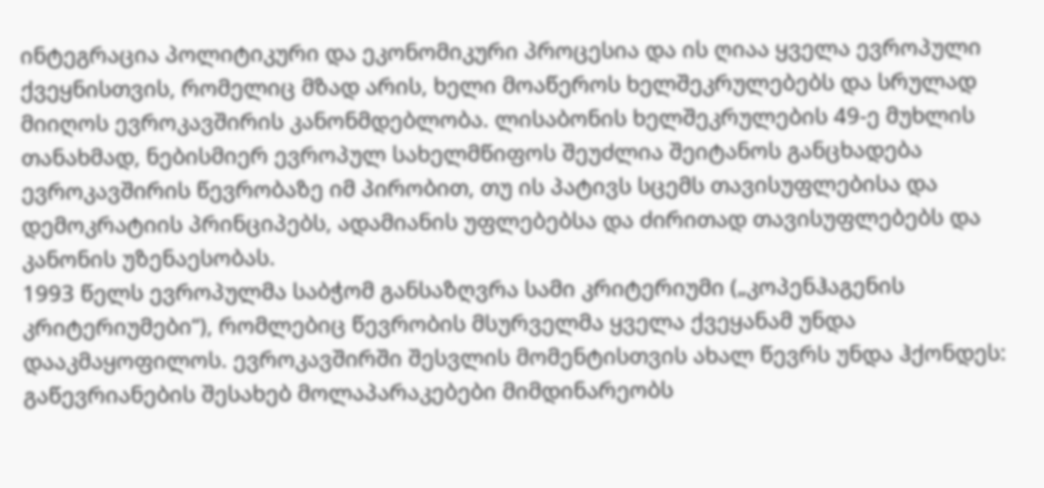ინტეგრაცია პოლიტიკური და ეკონომიკური პროცესია და ის ღიაა ყველა ევროპული ქვეყნისთვის, რომელიც მზად არის, ხელი მოაწეროს ხელშეკრულებებს და სრულად მიიღოს ევროკავშირის კანონმდებლობა. ლისაბონის ხელშეკრულების 49-ე მუხლის თანახმად, ნებისმიერ ევროპულ სახელმწიფოს შეუძლია შეიტანოს განცხადება ევროკავშირის წევრობაზე იმ პირობით, თუ ის პატივს სცემს თავისუფლებისა და დემოკრატიის პრინციპებს, ადამიანის უფლებებსა და ძირითად თავისუფლებებს და კანონის უზენაესობას.
1993 წელს ევროპულმა საბჭომ განსაზღვრა სამი კრიტერიუმი („კოპენჰაგენის კრიტერიუმები“), რომლებიც წევრობის მსურველმა ყველა ქვეყანამ უნდა დააკმაყოფილოს. ევროკავშირში შესვლის მომენტისთვის ახალ წევრს უნდა ჰქონდეს:
გაწევრიანების შესახებ მოლაპარაკებები მიმდინარეობს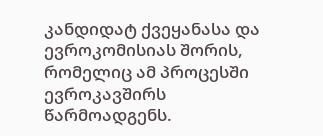კანდიდატ ქვეყანასა და ევროკომისიას შორის, რომელიც ამ პროცესში ევროკავშირს წარმოადგენს.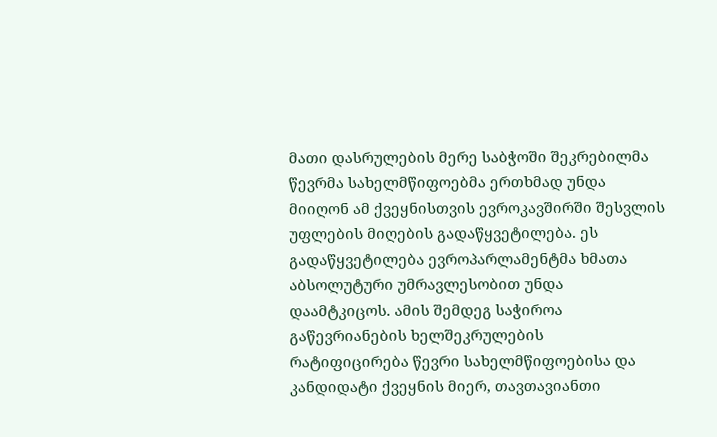მათი დასრულების მერე საბჭოში შეკრებილმა წევრმა სახელმწიფოებმა ერთხმად უნდა მიიღონ ამ ქვეყნისთვის ევროკავშირში შესვლის უფლების მიღების გადაწყვეტილება. ეს გადაწყვეტილება ევროპარლამენტმა ხმათა აბსოლუტური უმრავლესობით უნდა დაამტკიცოს. ამის შემდეგ საჭიროა გაწევრიანების ხელშეკრულების რატიფიცირება წევრი სახელმწიფოებისა და კანდიდატი ქვეყნის მიერ, თავთავიანთი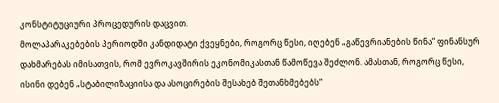კონსტიტუციური პროცედურის დაცვით.
მოლაპარაკებების პერიოდში კანდიდატი ქვეყნები, როგორც წესი, იღებენ „გაწევრიანების წინა“ ფინანსურ დახმარებას იმისათვის, რომ ევროკავშირის ეკონომიკასთან წამოწევა შეძლონ. ამასთან, როგორც წესი, ისინი დებენ „სტაბილიზაციისა და ასოცირების შესახებ შეთანხმებებს“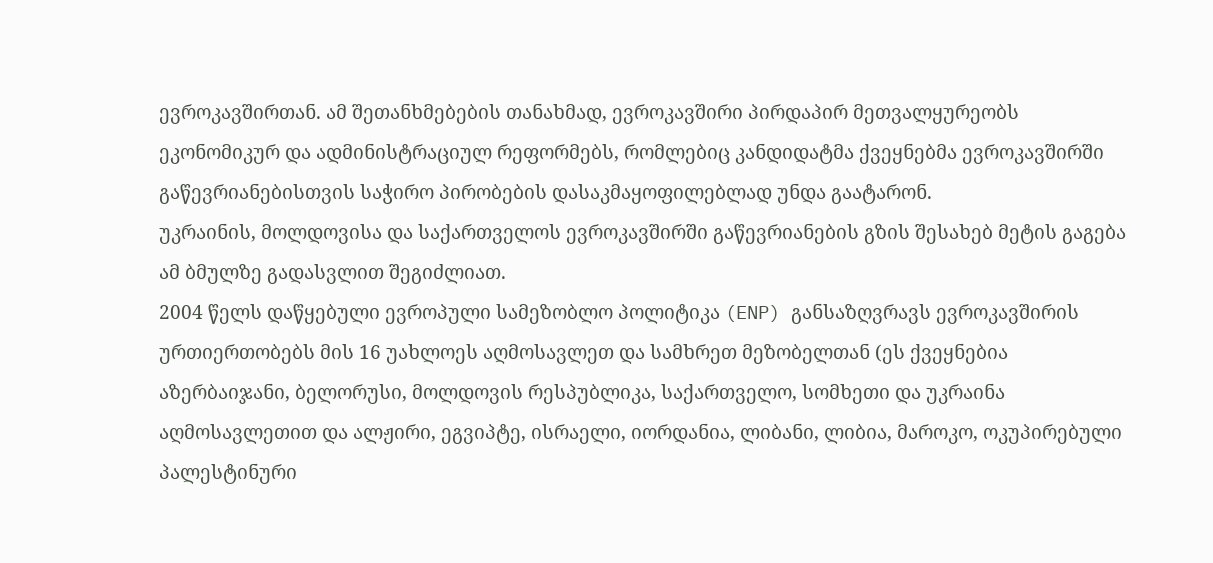ევროკავშირთან. ამ შეთანხმებების თანახმად, ევროკავშირი პირდაპირ მეთვალყურეობს ეკონომიკურ და ადმინისტრაციულ რეფორმებს, რომლებიც კანდიდატმა ქვეყნებმა ევროკავშირში გაწევრიანებისთვის საჭირო პირობების დასაკმაყოფილებლად უნდა გაატარონ.
უკრაინის, მოლდოვისა და საქართველოს ევროკავშირში გაწევრიანების გზის შესახებ მეტის გაგება ამ ბმულზე გადასვლით შეგიძლიათ.
2004 წელს დაწყებული ევროპული სამეზობლო პოლიტიკა (ENP) განსაზღვრავს ევროკავშირის ურთიერთობებს მის 16 უახლოეს აღმოსავლეთ და სამხრეთ მეზობელთან (ეს ქვეყნებია აზერბაიჯანი, ბელორუსი, მოლდოვის რესპუბლიკა, საქართველო, სომხეთი და უკრაინა აღმოსავლეთით და ალჟირი, ეგვიპტე, ისრაელი, იორდანია, ლიბანი, ლიბია, მაროკო, ოკუპირებული პალესტინური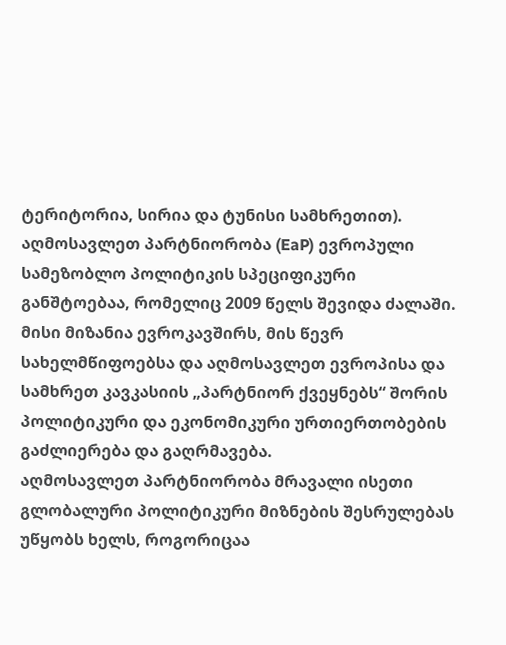ტერიტორია, სირია და ტუნისი სამხრეთით).
აღმოსავლეთ პარტნიორობა (EaP) ევროპული სამეზობლო პოლიტიკის სპეციფიკური განშტოებაა, რომელიც 2009 წელს შევიდა ძალაში. მისი მიზანია ევროკავშირს, მის წევრ სახელმწიფოებსა და აღმოსავლეთ ევროპისა და სამხრეთ კავკასიის „პარტნიორ ქვეყნებს“ შორის პოლიტიკური და ეკონომიკური ურთიერთობების გაძლიერება და გაღრმავება.
აღმოსავლეთ პარტნიორობა მრავალი ისეთი გლობალური პოლიტიკური მიზნების შესრულებას უწყობს ხელს, როგორიცაა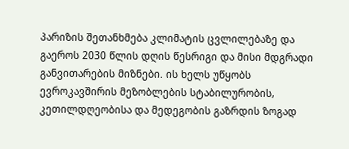პარიზის შეთანხმება კლიმატის ცვლილებაზე და გაეროს 2030 წლის დღის წესრიგი და მისი მდგრადი განვითარების მიზნები. ის ხელს უწყობს ევროკავშირის მეზობლების სტაბილურობის, კეთილდღეობისა და მედეგობის გაზრდის ზოგად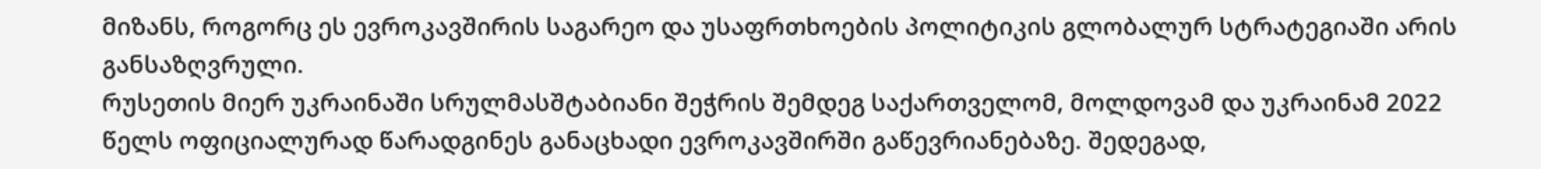მიზანს, როგორც ეს ევროკავშირის საგარეო და უსაფრთხოების პოლიტიკის გლობალურ სტრატეგიაში არის განსაზღვრული.
რუსეთის მიერ უკრაინაში სრულმასშტაბიანი შეჭრის შემდეგ საქართველომ, მოლდოვამ და უკრაინამ 2022 წელს ოფიციალურად წარადგინეს განაცხადი ევროკავშირში გაწევრიანებაზე. შედეგად,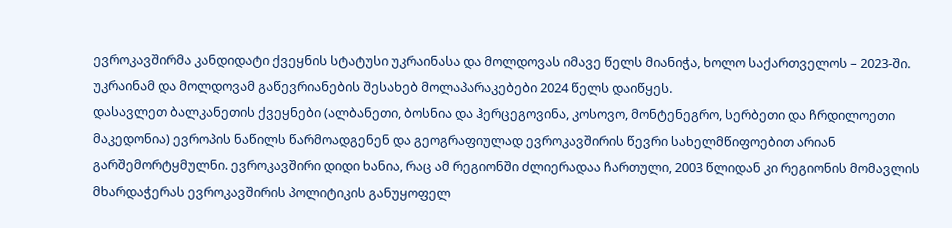ევროკავშირმა კანდიდატი ქვეყნის სტატუსი უკრაინასა და მოლდოვას იმავე წელს მიანიჭა, ხოლო საქართველოს – 2023-ში. უკრაინამ და მოლდოვამ გაწევრიანების შესახებ მოლაპარაკებები 2024 წელს დაიწყეს.
დასავლეთ ბალკანეთის ქვეყნები (ალბანეთი, ბოსნია და ჰერცეგოვინა, კოსოვო, მონტენეგრო, სერბეთი და ჩრდილოეთი მაკედონია) ევროპის ნაწილს წარმოადგენენ და გეოგრაფიულად ევროკავშირის წევრი სახელმწიფოებით არიან გარშემორტყმულნი. ევროკავშირი დიდი ხანია, რაც ამ რეგიონში ძლიერადაა ჩართული, 2003 წლიდან კი რეგიონის მომავლის მხარდაჭერას ევროკავშირის პოლიტიკის განუყოფელ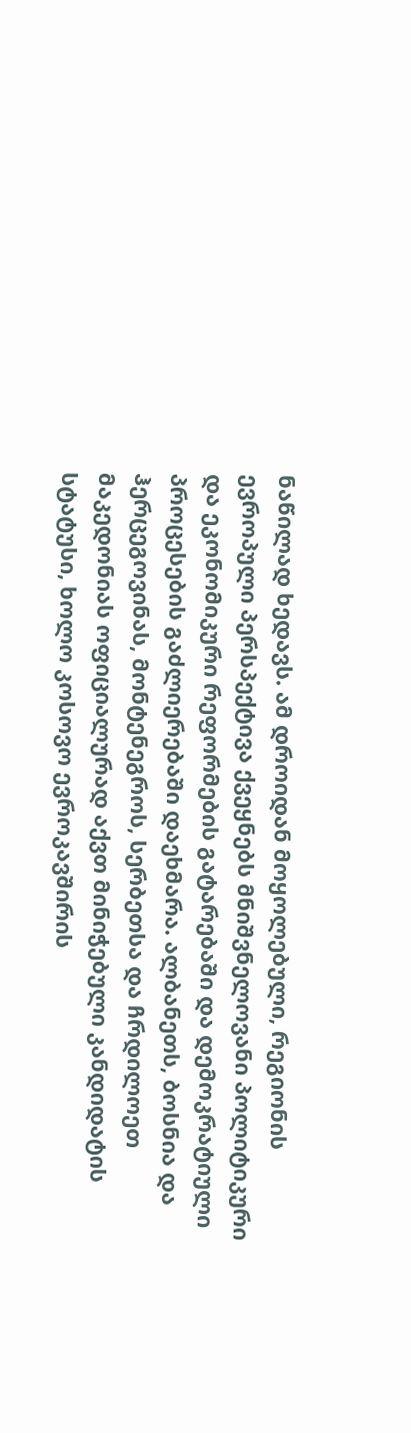ნაწილად ხედავს. ამ დროიდან მოყოლებული, რეგიონის ევროპული პერსპექტივა ქვეყნებს მნიშვნელოვანი პოლიტიკური და ეკონომიკური რეფორმების გატარებაში და დემოკრატიული პროცესების გაძლიერებაში დაეხმარა. ალბანეთს, ბოსნია და ჰერცეგოვინას, მონტენეგროს, სერბეთსა და ჩრდილოეთ მაკედონიას ოფიციალურად აქვთ მინიჭებული კანდიდატის სტატუსი, ხოლო კოსოვო ევროკავშირის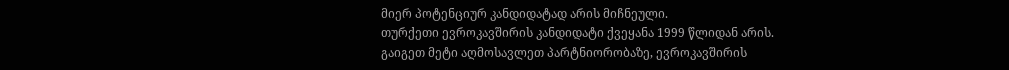მიერ პოტენციურ კანდიდატად არის მიჩნეული.
თურქეთი ევროკავშირის კანდიდატი ქვეყანა 1999 წლიდან არის.
გაიგეთ მეტი აღმოსავლეთ პარტნიორობაზე, ევროკავშირის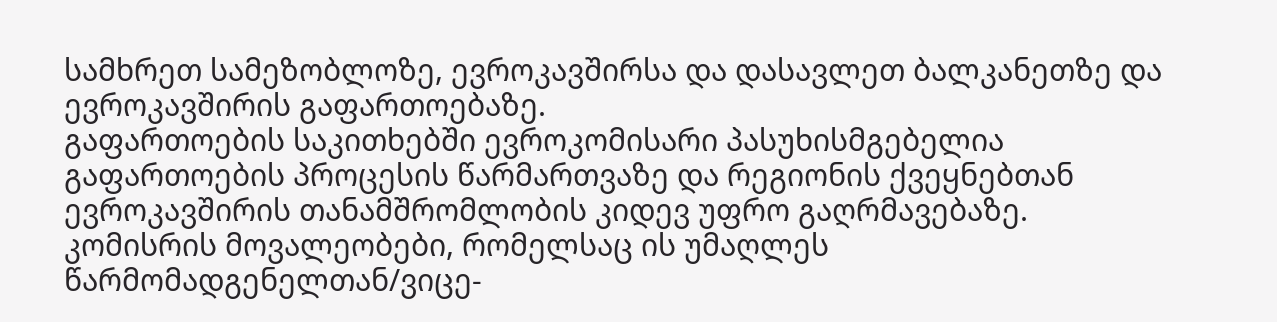სამხრეთ სამეზობლოზე, ევროკავშირსა და დასავლეთ ბალკანეთზე და ევროკავშირის გაფართოებაზე.
გაფართოების საკითხებში ევროკომისარი პასუხისმგებელია გაფართოების პროცესის წარმართვაზე და რეგიონის ქვეყნებთან ევროკავშირის თანამშრომლობის კიდევ უფრო გაღრმავებაზე.
კომისრის მოვალეობები, რომელსაც ის უმაღლეს წარმომადგენელთან/ვიცე-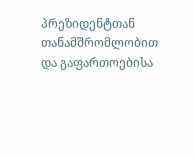პრეზიდენტთან თანამშრომლობით და გაფართოებისა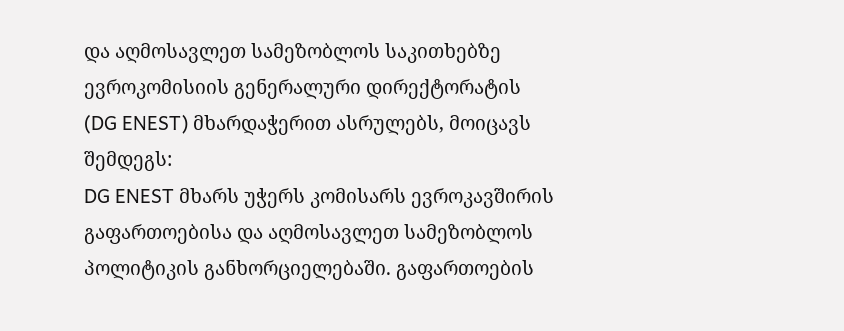და აღმოსავლეთ სამეზობლოს საკითხებზე ევროკომისიის გენერალური დირექტორატის (DG ENEST) მხარდაჭერით ასრულებს, მოიცავს შემდეგს:
DG ENEST მხარს უჭერს კომისარს ევროკავშირის გაფართოებისა და აღმოსავლეთ სამეზობლოს პოლიტიკის განხორციელებაში. გაფართოების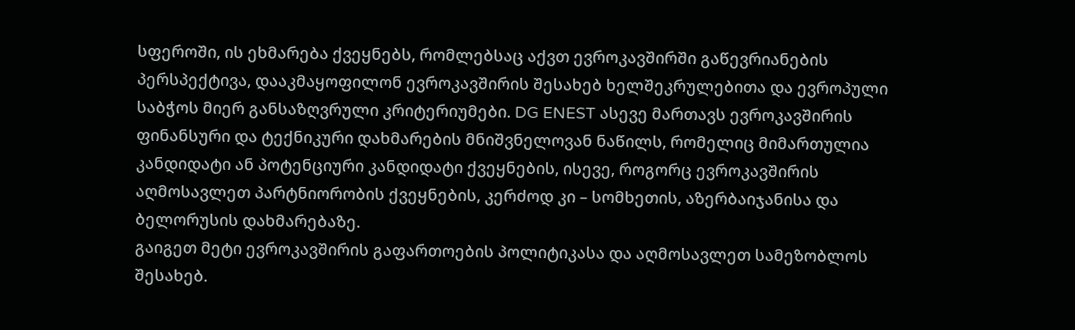სფეროში, ის ეხმარება ქვეყნებს, რომლებსაც აქვთ ევროკავშირში გაწევრიანების პერსპექტივა, დააკმაყოფილონ ევროკავშირის შესახებ ხელშეკრულებითა და ევროპული საბჭოს მიერ განსაზღვრული კრიტერიუმები. DG ENEST ასევე მართავს ევროკავშირის ფინანსური და ტექნიკური დახმარების მნიშვნელოვან ნაწილს, რომელიც მიმართულია კანდიდატი ან პოტენციური კანდიდატი ქვეყნების, ისევე, როგორც ევროკავშირის აღმოსავლეთ პარტნიორობის ქვეყნების, კერძოდ კი – სომხეთის, აზერბაიჯანისა და ბელორუსის დახმარებაზე.
გაიგეთ მეტი ევროკავშირის გაფართოების პოლიტიკასა და აღმოსავლეთ სამეზობლოს შესახებ.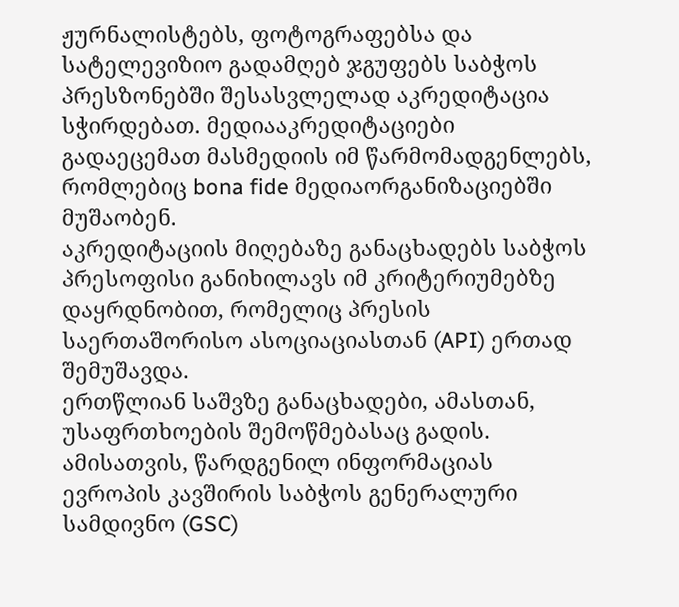ჟურნალისტებს, ფოტოგრაფებსა და სატელევიზიო გადამღებ ჯგუფებს საბჭოს პრესზონებში შესასვლელად აკრედიტაცია სჭირდებათ. მედიააკრედიტაციები გადაეცემათ მასმედიის იმ წარმომადგენლებს, რომლებიც bona fide მედიაორგანიზაციებში მუშაობენ.
აკრედიტაციის მიღებაზე განაცხადებს საბჭოს პრესოფისი განიხილავს იმ კრიტერიუმებზე დაყრდნობით, რომელიც პრესის საერთაშორისო ასოციაციასთან (API) ერთად შემუშავდა.
ერთწლიან საშვზე განაცხადები, ამასთან, უსაფრთხოების შემოწმებასაც გადის. ამისათვის, წარდგენილ ინფორმაციას ევროპის კავშირის საბჭოს გენერალური სამდივნო (GSC)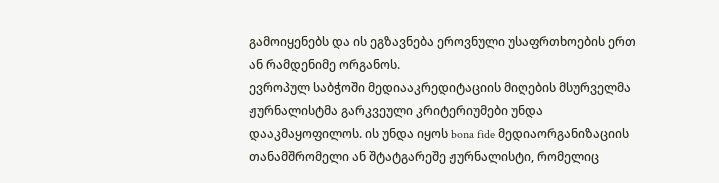გამოიყენებს და ის ეგზავნება ეროვნული უსაფრთხოების ერთ ან რამდენიმე ორგანოს.
ევროპულ საბჭოში მედიააკრედიტაციის მიღების მსურველმა ჟურნალისტმა გარკვეული კრიტერიუმები უნდა დააკმაყოფილოს. ის უნდა იყოს bona fide მედიაორგანიზაციის თანამშრომელი ან შტატგარეშე ჟურნალისტი, რომელიც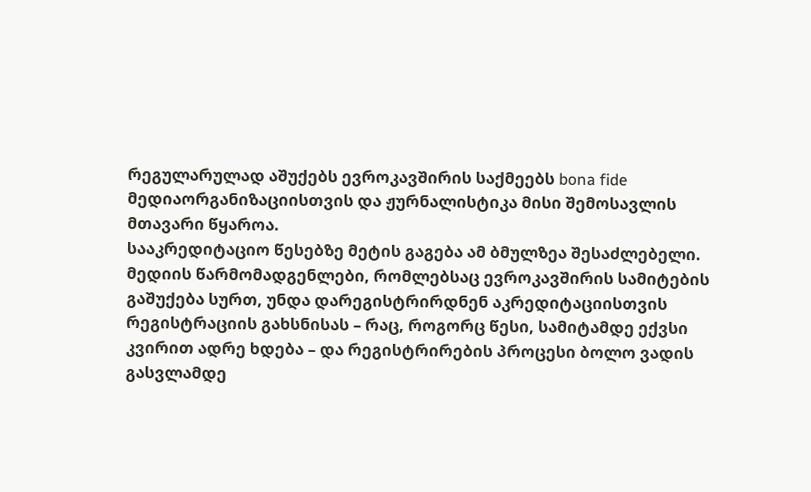რეგულარულად აშუქებს ევროკავშირის საქმეებს bona fide მედიაორგანიზაციისთვის და ჟურნალისტიკა მისი შემოსავლის მთავარი წყაროა.
სააკრედიტაციო წესებზე მეტის გაგება ამ ბმულზეა შესაძლებელი.
მედიის წარმომადგენლები, რომლებსაც ევროკავშირის სამიტების გაშუქება სურთ, უნდა დარეგისტრირდნენ აკრედიტაციისთვის რეგისტრაციის გახსნისას – რაც, როგორც წესი, სამიტამდე ექვსი კვირით ადრე ხდება – და რეგისტრირების პროცესი ბოლო ვადის გასვლამდე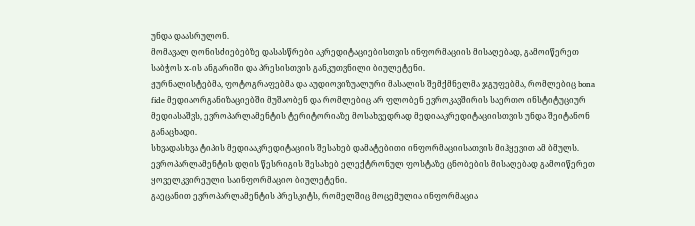უნდა დაასრულონ.
მომავალ ღონისძიებებზე დასასწრები აკრედიტაციებისთვის ინფორმაციის მისაღებად, გამოიწერეთ საბჭოს X-ის ანგარიში და პრესისთვის განკუთვნილი ბიულეტენი.
ჟურნალისტებმა, ფოტოგრაფებმა და აუდიოვიზუალური მასალის შემქმნელმა ჯგუფებმა, რომლებიც bona fide მედიაორგანიზაციებში მუშაობენ და რომლებიც არ ფლობენ ევროკავშირის საერთო ინსტიტუციურ მედიასაშვს, ევროპარლამენტის ტერიტორიაზე მოსახვედრად მედიააკრედიტაციისთვის უნდა შეიტანონ განაცხადი.
სხვადასხვა ტიპის მედიააკრედიტაციის შესახებ დამატებითი ინფორმაციისათვის მიჰყევით ამ ბმულს.
ევროპარლამენტის დღის წესრიგის შესახებ ელექტრონულ ფოსტაზე ცნობების მისაღებად გამოიწერეთ ყოველკვირეული საინფორმაციო ბიულეტენი.
გაეცანით ევროპარლამენტის პრესკიტს, რომელშიც მოცემულია ინფორმაცია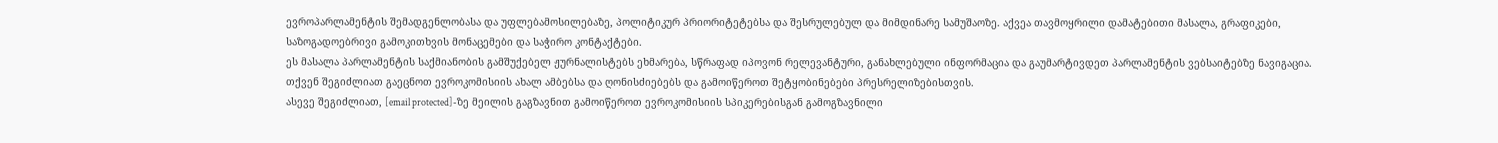ევროპარლამენტის შემადგენლობასა და უფლებამოსილებაზე, პოლიტიკურ პრიორიტეტებსა და შესრულებულ და მიმდინარე სამუშაოზე. აქვეა თავმოყრილი დამატებითი მასალა, გრაფიკები, საზოგადოებრივი გამოკითხვის მონაცემები და საჭირო კონტაქტები.
ეს მასალა პარლამენტის საქმიანობის გამშუქებელ ჟურნალისტებს ეხმარება, სწრაფად იპოვონ რელევანტური, განახლებული ინფორმაცია და გაუმარტივდეთ პარლამენტის ვებსაიტებზე ნავიგაცია.
თქვენ შეგიძლიათ გაეცნოთ ევროკომისიის ახალ ამბებსა და ღონისძიებებს და გამოიწეროთ შეტყობინებები პრესრელიზებისთვის.
ასევე შეგიძლიათ, [email protected]-ზე მეილის გაგზავნით გამოიწეროთ ევროკომისიის სპიკერებისგან გამოგზავნილი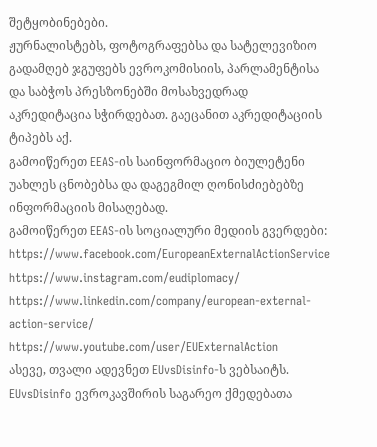შეტყობინებები.
ჟურნალისტებს, ფოტოგრაფებსა და სატელევიზიო გადამღებ ჯგუფებს ევროკომისიის, პარლამენტისა და საბჭოს პრესზონებში მოსახვედრად აკრედიტაცია სჭირდებათ. გაეცანით აკრედიტაციის ტიპებს აქ.
გამოიწერეთ EEAS-ის საინფორმაციო ბიულეტენი უახლეს ცნობებსა და დაგეგმილ ღონისძიებებზე ინფორმაციის მისაღებად.
გამოიწერეთ EEAS-ის სოციალური მედიის გვერდები:
https://www.facebook.com/EuropeanExternalActionService
https://www.instagram.com/eudiplomacy/
https://www.linkedin.com/company/european-external-action-service/
https://www.youtube.com/user/EUExternalAction
ასევე, თვალი ადევნეთ EUvsDisinfo-ს ვებსაიტს.
EUvsDisinfo ევროკავშირის საგარეო ქმედებათა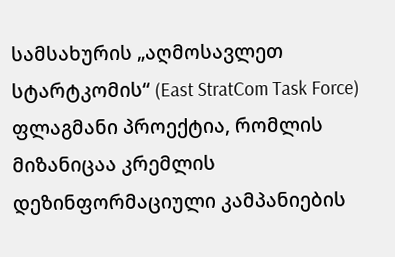სამსახურის „აღმოსავლეთ სტარტკომის“ (East StratCom Task Force) ფლაგმანი პროექტია, რომლის მიზანიცაა კრემლის დეზინფორმაციული კამპანიების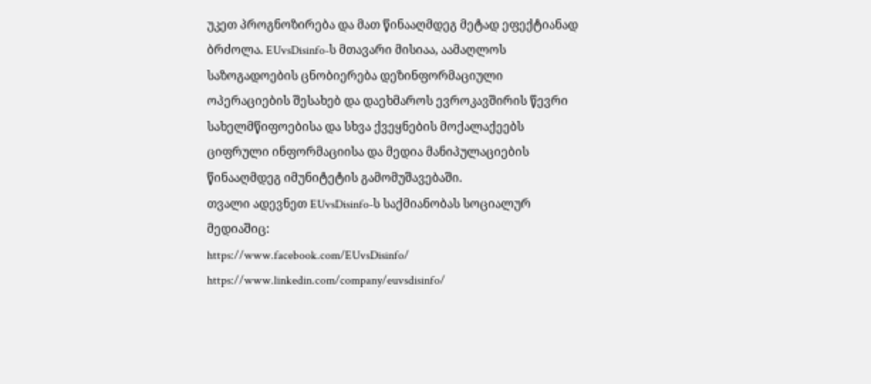უკეთ პროგნოზირება და მათ წინააღმდეგ მეტად ეფექტიანად ბრძოლა. EUvsDisinfo-ს მთავარი მისიაა, აამაღლოს საზოგადოების ცნობიერება დეზინფორმაციული ოპერაციების შესახებ და დაეხმაროს ევროკავშირის წევრი სახელმწიფოებისა და სხვა ქვეყნების მოქალაქეებს ციფრული ინფორმაციისა და მედია მანიპულაციების წინააღმდეგ იმუნიტეტის გამომუშავებაში.
თვალი ადევნეთ EUvsDisinfo-ს საქმიანობას სოციალურ მედიაშიც:
https://www.facebook.com/EUvsDisinfo/
https://www.linkedin.com/company/euvsdisinfo/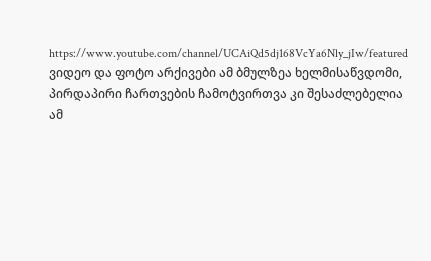https://www.youtube.com/channel/UCAiQd5dj168VcYa6Nly_jIw/featured
ვიდეო და ფოტო არქივები ამ ბმულზეა ხელმისაწვდომი, პირდაპირი ჩართვების ჩამოტვირთვა კი შესაძლებელია ამ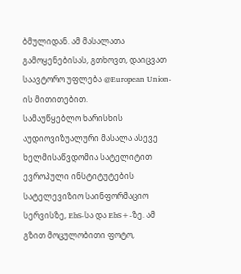ბმულიდან. ამ მასალათა გამოყენებისას, გთხოვთ, დაიცვათ საავტორო უფლება @European Union-ის მითითებით.
სამაუწყებლო ხარისხის აუდიოვიზუალური მასალა ასევე ხელმისაწვდომია სატელიტით ევროპული ინსტიტუტების სატელევიზიო საინფორმაციო სერვისზე, EbS-სა და EbS+-ზე. ამ გზით მოცულობითი ფოტო,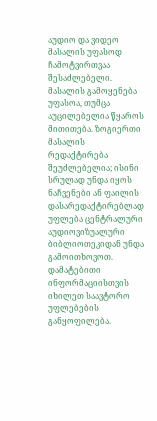აუდიო და ვიდეო მასალის უფასოდ ჩამოტვირთვაა შესაძლებელი.
მასალის გამოყენება უფასოა, თუმცა აუცილებელია წყაროს მითითება. ზოგიერთი მასალის რედაქტირება შეუძლებელია; ისინი სრულად უნდა იყოს ნაჩვენები ან ფაილის დასარედაქტირებლად უფლება ცენტრალური აუდიოვიზუალური ბიბლიოთეკიდან უნდა გამოითხოვოთ. დამატებითი ინფორმაციისთვის იხილეთ საავტორო უფლებების განყოფილება.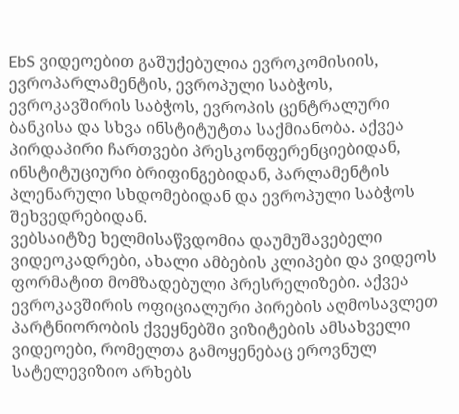EbS ვიდეოებით გაშუქებულია ევროკომისიის, ევროპარლამენტის, ევროპული საბჭოს, ევროკავშირის საბჭოს, ევროპის ცენტრალური ბანკისა და სხვა ინსტიტუტთა საქმიანობა. აქვეა პირდაპირი ჩართვები პრესკონფერენციებიდან, ინსტიტუციური ბრიფინგებიდან, პარლამენტის პლენარული სხდომებიდან და ევროპული საბჭოს შეხვედრებიდან.
ვებსაიტზე ხელმისაწვდომია დაუმუშავებელი ვიდეოკადრები, ახალი ამბების კლიპები და ვიდეოს ფორმატით მომზადებული პრესრელიზები. აქვეა ევროკავშირის ოფიციალური პირების აღმოსავლეთ პარტნიორობის ქვეყნებში ვიზიტების ამსახველი ვიდეოები, რომელთა გამოყენებაც ეროვნულ სატელევიზიო არხებს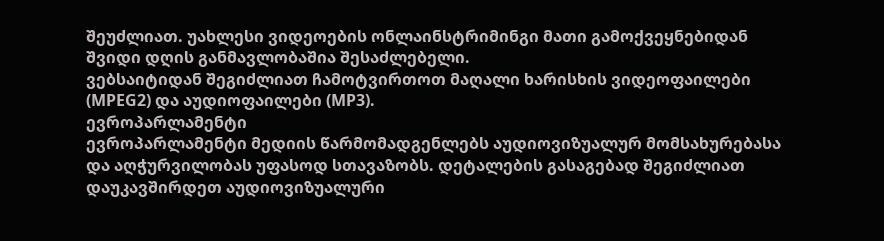შეუძლიათ. უახლესი ვიდეოების ონლაინსტრიმინგი მათი გამოქვეყნებიდან შვიდი დღის განმავლობაშია შესაძლებელი.
ვებსაიტიდან შეგიძლიათ ჩამოტვირთოთ მაღალი ხარისხის ვიდეოფაილები (MPEG2) და აუდიოფაილები (MP3).
ევროპარლამენტი
ევროპარლამენტი მედიის წარმომადგენლებს აუდიოვიზუალურ მომსახურებასა და აღჭურვილობას უფასოდ სთავაზობს. დეტალების გასაგებად შეგიძლიათ დაუკავშირდეთ აუდიოვიზუალური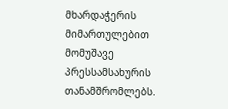მხარდაჭერის მიმართულებით მომუშავე პრესსამსახურის თანამშრომლებს.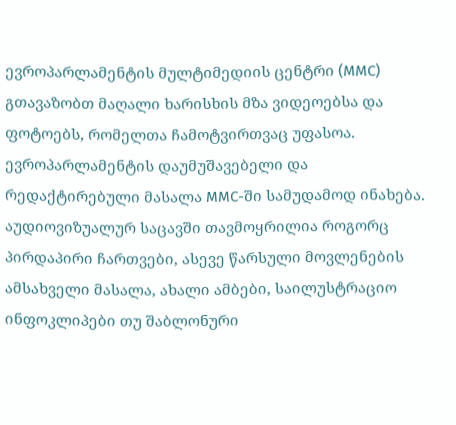ევროპარლამენტის მულტიმედიის ცენტრი (MMC) გთავაზობთ მაღალი ხარისხის მზა ვიდეოებსა და ფოტოებს, რომელთა ჩამოტვირთვაც უფასოა. ევროპარლამენტის დაუმუშავებელი და რედაქტირებული მასალა MMC-ში სამუდამოდ ინახება. აუდიოვიზუალურ საცავში თავმოყრილია როგორც პირდაპირი ჩართვები, ასევე წარსული მოვლენების ამსახველი მასალა, ახალი ამბები, საილუსტრაციო ინფოკლიპები თუ შაბლონური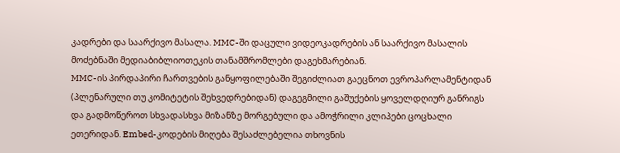კადრები და საარქივო მასალა. MMC-ში დაცული ვიდეოკადრების ან საარქივო მასალის მოძებნაში მედიაბიბლიოთეკის თანამშრომლები დაგეხმარებიან.
MMC-ის პირდაპირი ჩართვების განყოფილებაში შეგიძლიათ გაეცნოთ ევროპარლამენტიდან (პლენარული თუ კომიტეტის შეხვედრებიდან) დაგეგმილი გაშუქების ყოველდღიურ განრიგს და გადმოწეროთ სხვადასხვა მიზანზე მორგებული და ამოჭრილი კლიპები ცოცხალი ეთერიდან. Embed-კოდების მიღება შესაძლებელია თხოვნის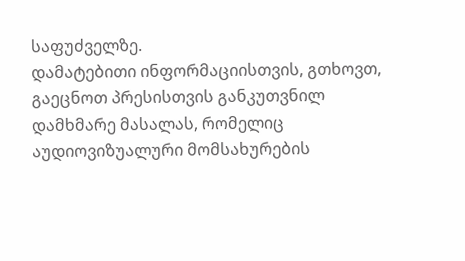საფუძველზე.
დამატებითი ინფორმაციისთვის, გთხოვთ, გაეცნოთ პრესისთვის განკუთვნილ დამხმარე მასალას, რომელიც აუდიოვიზუალური მომსახურების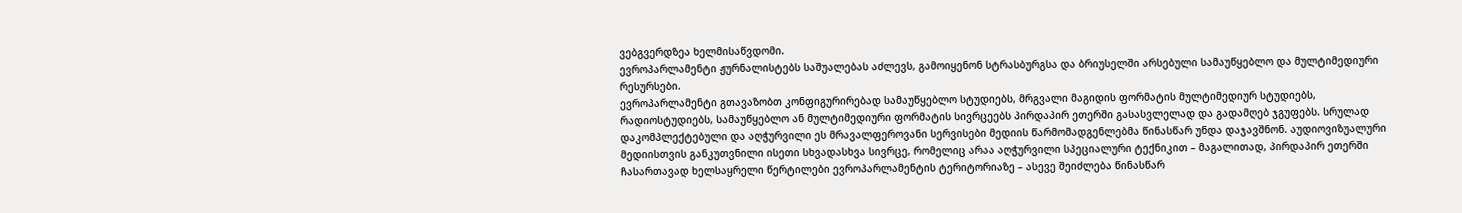ვებგვერდზეა ხელმისაწვდომი.
ევროპარლამენტი ჟურნალისტებს საშუალებას აძლევს, გამოიყენონ სტრასბურგსა და ბრიუსელში არსებული სამაუწყებლო და მულტიმედიური რესურსები.
ევროპარლამენტი გთავაზობთ კონფიგურირებად სამაუწყებლო სტუდიებს, მრგვალი მაგიდის ფორმატის მულტიმედიურ სტუდიებს, რადიოსტუდიებს, სამაუწყებლო ან მულტიმედიური ფორმატის სივრცეებს პირდაპირ ეთერში გასასვლელად და გადამღებ ჯგუფებს. სრულად დაკომპლექტებული და აღჭურვილი ეს მრავალფეროვანი სერვისები მედიის წარმომადგენლებმა წინასწარ უნდა დაჯავშნონ. აუდიოვიზუალური მედიისთვის განკუთვნილი ისეთი სხვადასხვა სივრცე, რომელიც არაა აღჭურვილი სპეციალური ტექნიკით – მაგალითად, პირდაპირ ეთერში ჩასართავად ხელსაყრელი წერტილები ევროპარლამენტის ტერიტორიაზე – ასევე შეიძლება წინასწარ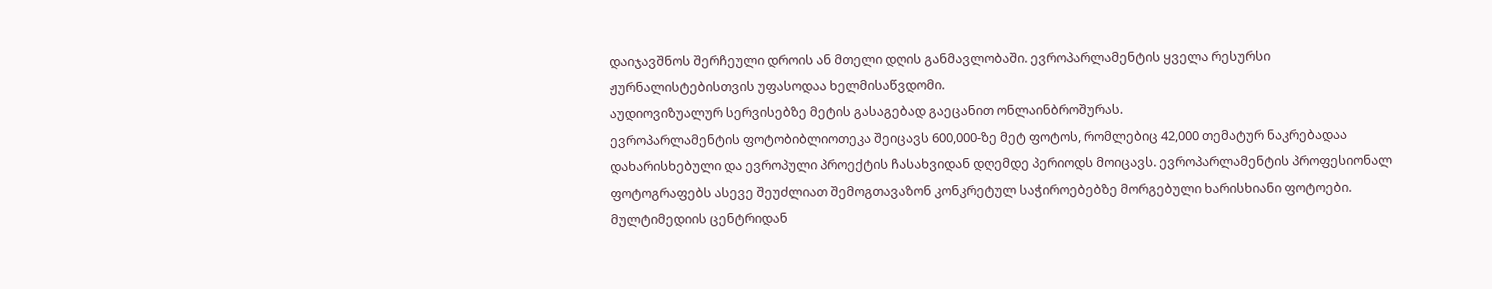დაიჯავშნოს შერჩეული დროის ან მთელი დღის განმავლობაში. ევროპარლამენტის ყველა რესურსი ჟურნალისტებისთვის უფასოდაა ხელმისაწვდომი.
აუდიოვიზუალურ სერვისებზე მეტის გასაგებად გაეცანით ონლაინბროშურას.
ევროპარლამენტის ფოტობიბლიოთეკა შეიცავს 600,000-ზე მეტ ფოტოს, რომლებიც 42,000 თემატურ ნაკრებადაა დახარისხებული და ევროპული პროექტის ჩასახვიდან დღემდე პერიოდს მოიცავს. ევროპარლამენტის პროფესიონალ ფოტოგრაფებს ასევე შეუძლიათ შემოგთავაზონ კონკრეტულ საჭიროებებზე მორგებული ხარისხიანი ფოტოები. მულტიმედიის ცენტრიდან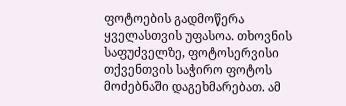ფოტოების გადმოწერა ყველასთვის უფასოა. თხოვნის საფუძველზე, ფოტოსერვისი თქვენთვის საჭირო ფოტოს მოძებნაში დაგეხმარებათ. ამ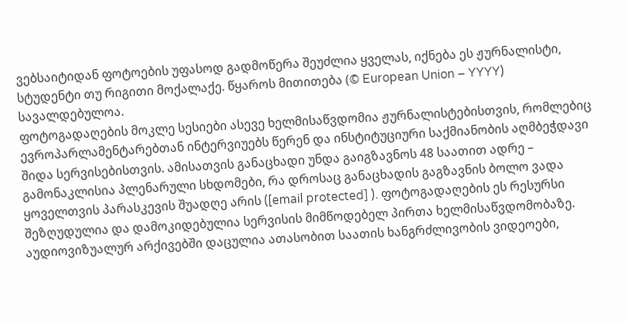ვებსაიტიდან ფოტოების უფასოდ გადმოწერა შეუძლია ყველას, იქნება ეს ჟურნალისტი, სტუდენტი თუ რიგითი მოქალაქე. წყაროს მითითება (© European Union – YYYY) სავალდებულოა.
ფოტოგადაღების მოკლე სესიები ასევე ხელმისაწვდომია ჟურნალისტებისთვის, რომლებიც ევროპარლამენტარებთან ინტერვიუებს წერენ და ინსტიტუციური საქმიანობის აღმბეჭდავი შიდა სერვისებისთვის. ამისათვის განაცხადი უნდა გაიგზავნოს 48 საათით ადრე – გამონაკლისია პლენარული სხდომები, რა დროსაც განაცხადის გაგზავნის ბოლო ვადა ყოველთვის პარასკევის შუადღე არის ([email protected] ). ფოტოგადაღების ეს რესურსი შეზღუდულია და დამოკიდებულია სერვისის მიმწოდებელ პირთა ხელმისაწვდომობაზე.
აუდიოვიზუალურ არქივებში დაცულია ათასობით საათის ხანგრძლივობის ვიდეოები,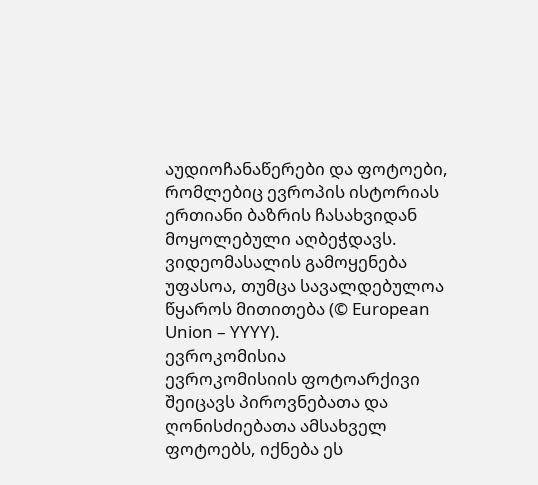აუდიოჩანაწერები და ფოტოები, რომლებიც ევროპის ისტორიას ერთიანი ბაზრის ჩასახვიდან მოყოლებული აღბეჭდავს. ვიდეომასალის გამოყენება უფასოა, თუმცა სავალდებულოა წყაროს მითითება (© European Union – YYYY).
ევროკომისია
ევროკომისიის ფოტოარქივი შეიცავს პიროვნებათა და ღონისძიებათა ამსახველ ფოტოებს, იქნება ეს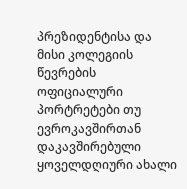პრეზიდენტისა და მისი კოლეგიის წევრების ოფიციალური პორტრეტები თუ ევროკავშირთან დაკავშირებული ყოველდღიური ახალი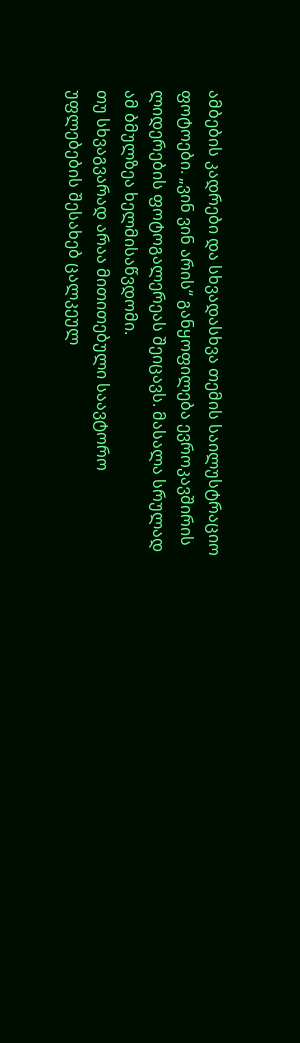ამბების კადრები და სხვადასხვა თემის საილუსტრაციო ფოტოები. „ვინ ვინ არის“ განყოფილება ევროკავშირის ლიდერების ფოტოგალერეას შეიცავს. მასალა სრულად ამ ბმულზეა ხელმისაწვდომი.
თუ სხვაგვარად არაა მითითებული საავტორო უფლებების შესახებ ცალკეულ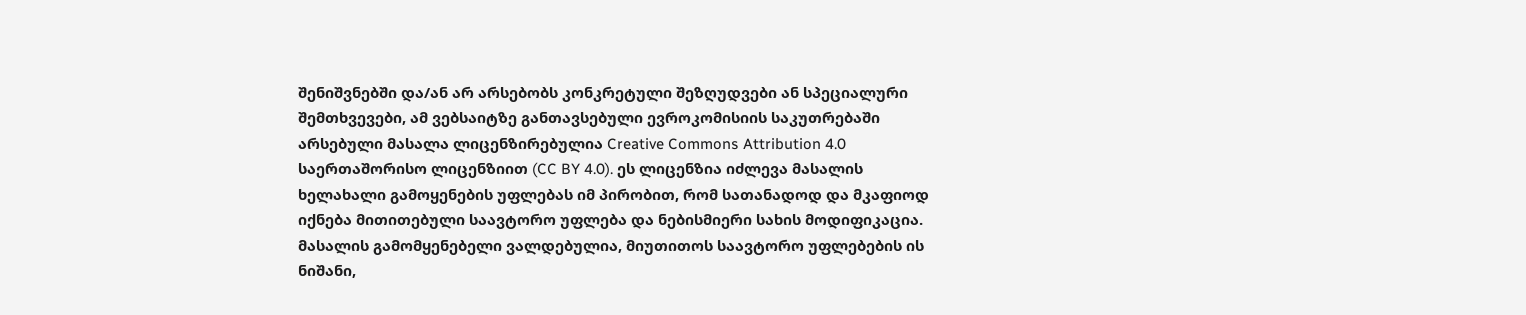შენიშვნებში და/ან არ არსებობს კონკრეტული შეზღუდვები ან სპეციალური შემთხვევები, ამ ვებსაიტზე განთავსებული ევროკომისიის საკუთრებაში არსებული მასალა ლიცენზირებულია Creative Commons Attribution 4.0 საერთაშორისო ლიცენზიით (CC BY 4.0). ეს ლიცენზია იძლევა მასალის ხელახალი გამოყენების უფლებას იმ პირობით, რომ სათანადოდ და მკაფიოდ იქნება მითითებული საავტორო უფლება და ნებისმიერი სახის მოდიფიკაცია.
მასალის გამომყენებელი ვალდებულია, მიუთითოს საავტორო უფლებების ის ნიშანი,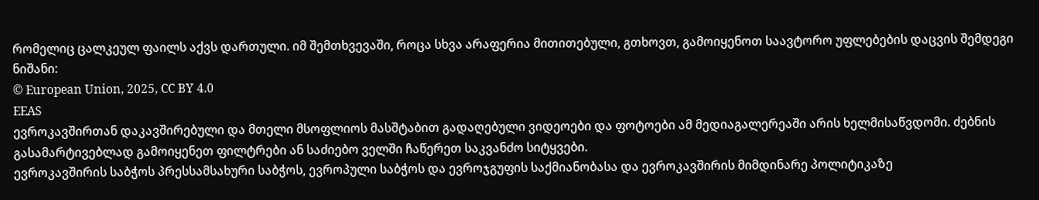რომელიც ცალკეულ ფაილს აქვს დართული. იმ შემთხვევაში, როცა სხვა არაფერია მითითებული, გთხოვთ, გამოიყენოთ საავტორო უფლებების დაცვის შემდეგი ნიშანი:
© European Union, 2025, CC BY 4.0
EEAS
ევროკავშირთან დაკავშირებული და მთელი მსოფლიოს მასშტაბით გადაღებული ვიდეოები და ფოტოები ამ მედიაგალერეაში არის ხელმისაწვდომი. ძებნის გასამარტივებლად გამოიყენეთ ფილტრები ან საძიებო ველში ჩაწერეთ საკვანძო სიტყვები.
ევროკავშირის საბჭოს პრესსამსახური საბჭოს, ევროპული საბჭოს და ევროჯგუფის საქმიანობასა და ევროკავშირის მიმდინარე პოლიტიკაზე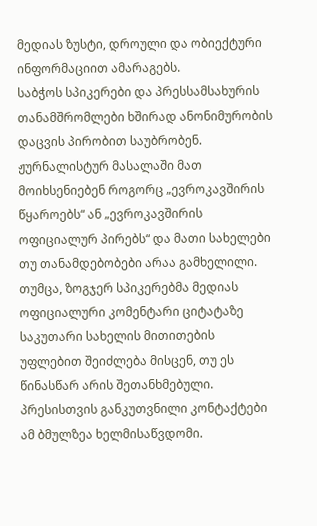მედიას ზუსტი, დროული და ობიექტური ინფორმაციით ამარაგებს.
საბჭოს სპიკერები და პრესსამსახურის თანამშრომლები ხშირად ანონიმურობის დაცვის პირობით საუბრობენ. ჟურნალისტურ მასალაში მათ მოიხსენიებენ როგორც „ევროკავშირის წყაროებს“ ან „ევროკავშირის ოფიციალურ პირებს“ და მათი სახელები თუ თანამდებობები არაა გამხელილი. თუმცა, ზოგჯერ სპიკერებმა მედიას ოფიციალური კომენტარი ციტატაზე საკუთარი სახელის მითითების უფლებით შეიძლება მისცენ, თუ ეს წინასწარ არის შეთანხმებული.
პრესისთვის განკუთვნილი კონტაქტები ამ ბმულზეა ხელმისაწვდომი.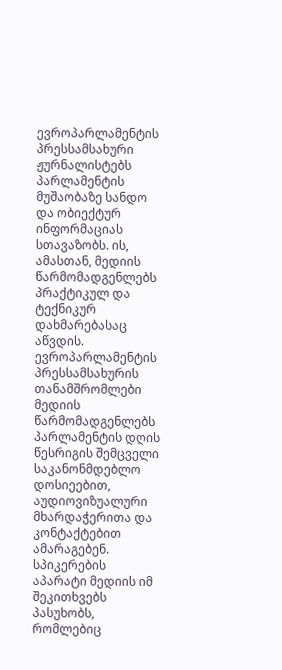ევროპარლამენტის პრესსამსახური ჟურნალისტებს პარლამენტის მუშაობაზე სანდო და ობიექტურ ინფორმაციას სთავაზობს. ის, ამასთან, მედიის წარმომადგენლებს პრაქტიკულ და ტექნიკურ დახმარებასაც აწვდის. ევროპარლამენტის პრესსამსახურის თანამშრომლები მედიის წარმომადგენლებს პარლამენტის დღის წესრიგის შემცველი საკანონმდებლო დოსიეებით, აუდიოვიზუალური მხარდაჭერითა და კონტაქტებით ამარაგებენ.
სპიკერების აპარატი მედიის იმ შეკითხვებს პასუხობს, რომლებიც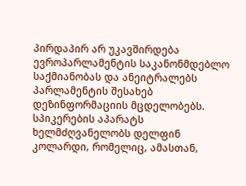პირდაპირ არ უკავშირდება ევროპარლამენტის საკანონმდებლო საქმიანობას და ანეიტრალებს პარლამენტის შესახებ დეზინფორმაციის მცდელობებს. სპიკერების აპარატს ხელმძღვანელობს დელფინ კოლარდი, რომელიც, ამასთან,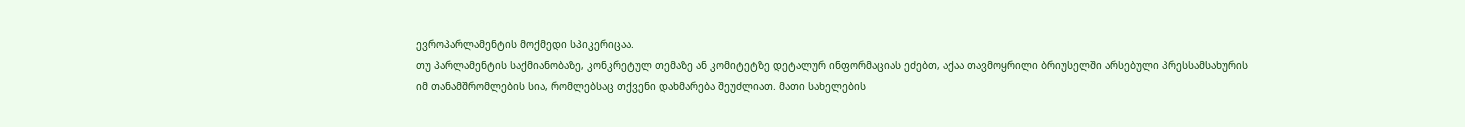ევროპარლამენტის მოქმედი სპიკერიცაა.
თუ პარლამენტის საქმიანობაზე, კონკრეტულ თემაზე ან კომიტეტზე დეტალურ ინფორმაციას ეძებთ, აქაა თავმოყრილი ბრიუსელში არსებული პრესსამსახურის იმ თანამშრომლების სია, რომლებსაც თქვენი დახმარება შეუძლიათ. მათი სახელების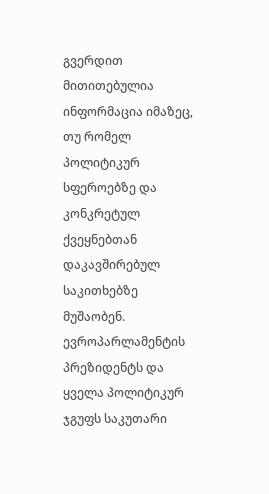გვერდით მითითებულია ინფორმაცია იმაზეც, თუ რომელ პოლიტიკურ სფეროებზე და კონკრეტულ ქვეყნებთან დაკავშირებულ საკითხებზე მუშაობენ.
ევროპარლამენტის პრეზიდენტს და ყველა პოლიტიკურ ჯგუფს საკუთარი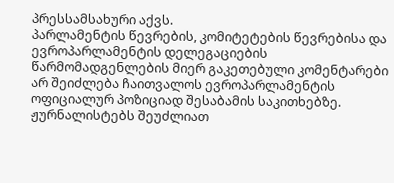პრესსამსახური აქვს.
პარლამენტის წევრების, კომიტეტების წევრებისა და ევროპარლამენტის დელეგაციების წარმომადგენლების მიერ გაკეთებული კომენტარები არ შეიძლება ჩაითვალოს ევროპარლამენტის ოფიციალურ პოზიციად შესაბამის საკითხებზე.
ჟურნალისტებს შეუძლიათ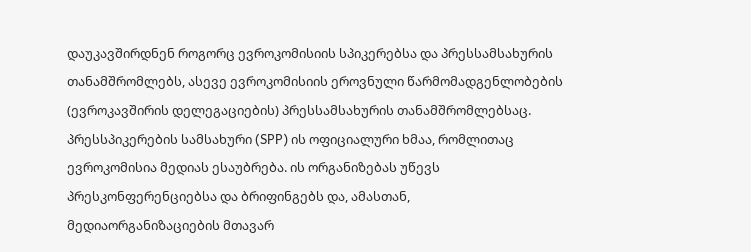დაუკავშირდნენ როგორც ევროკომისიის სპიკერებსა და პრესსამსახურის თანამშრომლებს, ასევე ევროკომისიის ეროვნული წარმომადგენლობების (ევროკავშირის დელეგაციების) პრესსამსახურის თანამშრომლებსაც.
პრესსპიკერების სამსახური (SPP) ის ოფიციალური ხმაა, რომლითაც ევროკომისია მედიას ესაუბრება. ის ორგანიზებას უწევს პრესკონფერენციებსა და ბრიფინგებს და, ამასთან, მედიაორგანიზაციების მთავარ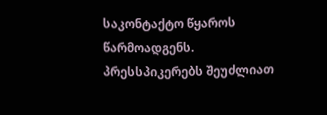საკონტაქტო წყაროს წარმოადგენს.
პრესსპიკერებს შეუძლიათ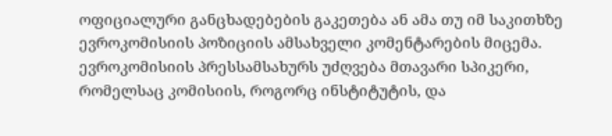ოფიციალური განცხადებების გაკეთება ან ამა თუ იმ საკითხზე ევროკომისიის პოზიციის ამსახველი კომენტარების მიცემა. ევროკომისიის პრესსამსახურს უძღვება მთავარი სპიკერი, რომელსაც კომისიის, როგორც ინსტიტუტის, და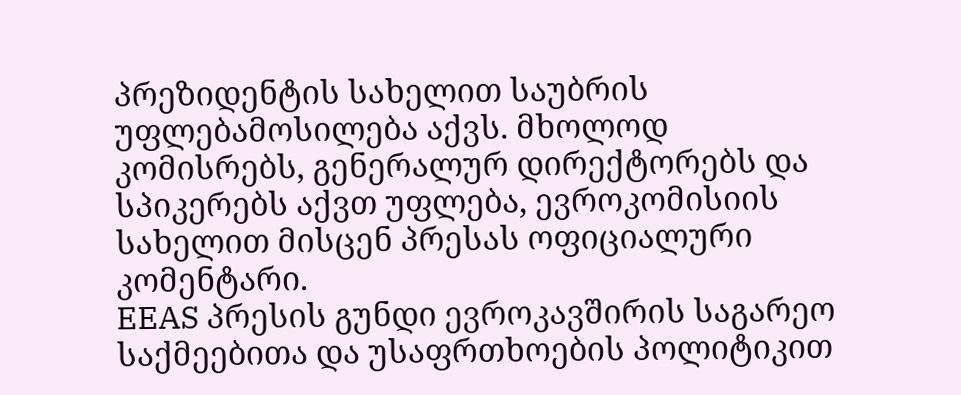პრეზიდენტის სახელით საუბრის უფლებამოსილება აქვს. მხოლოდ კომისრებს, გენერალურ დირექტორებს და სპიკერებს აქვთ უფლება, ევროკომისიის სახელით მისცენ პრესას ოფიციალური კომენტარი.
EEAS პრესის გუნდი ევროკავშირის საგარეო საქმეებითა და უსაფრთხოების პოლიტიკით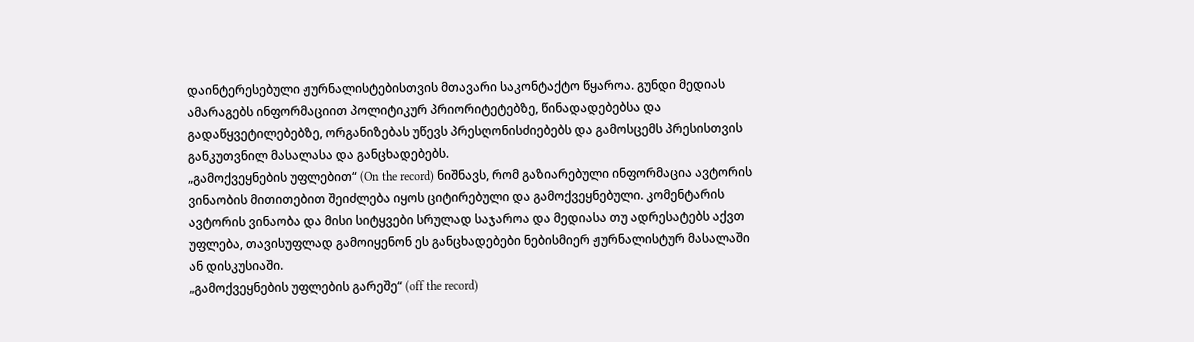დაინტერესებული ჟურნალისტებისთვის მთავარი საკონტაქტო წყაროა. გუნდი მედიას ამარაგებს ინფორმაციით პოლიტიკურ პრიორიტეტებზე, წინადადებებსა და გადაწყვეტილებებზე, ორგანიზებას უწევს პრესღონისძიებებს და გამოსცემს პრესისთვის განკუთვნილ მასალასა და განცხადებებს.
„გამოქვეყნების უფლებით“ (On the record) ნიშნავს, რომ გაზიარებული ინფორმაცია ავტორის ვინაობის მითითებით შეიძლება იყოს ციტირებული და გამოქვეყნებული. კომენტარის ავტორის ვინაობა და მისი სიტყვები სრულად საჯაროა და მედიასა თუ ადრესატებს აქვთ უფლება, თავისუფლად გამოიყენონ ეს განცხადებები ნებისმიერ ჟურნალისტურ მასალაში ან დისკუსიაში.
„გამოქვეყნების უფლების გარეშე“ (off the record)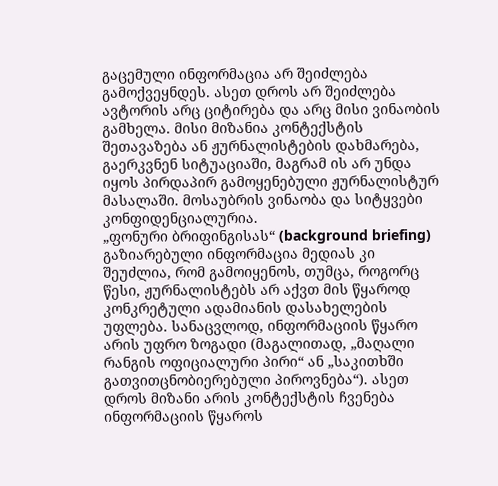გაცემული ინფორმაცია არ შეიძლება გამოქვეყნდეს. ასეთ დროს არ შეიძლება ავტორის არც ციტირება და არც მისი ვინაობის გამხელა. მისი მიზანია კონტექსტის შეთავაზება ან ჟურნალისტების დახმარება, გაერკვნენ სიტუაციაში, მაგრამ ის არ უნდა იყოს პირდაპირ გამოყენებული ჟურნალისტურ მასალაში. მოსაუბრის ვინაობა და სიტყვები კონფიდენციალურია.
„ფონური ბრიფინგისას“ (background briefing) გაზიარებული ინფორმაცია მედიას კი შეუძლია, რომ გამოიყენოს, თუმცა, როგორც წესი, ჟურნალისტებს არ აქვთ მის წყაროდ კონკრეტული ადამიანის დასახელების უფლება. სანაცვლოდ, ინფორმაციის წყარო არის უფრო ზოგადი (მაგალითად, „მაღალი რანგის ოფიციალური პირი“ ან „საკითხში გათვითცნობიერებული პიროვნება“). ასეთ დროს მიზანი არის კონტექსტის ჩვენება ინფორმაციის წყაროს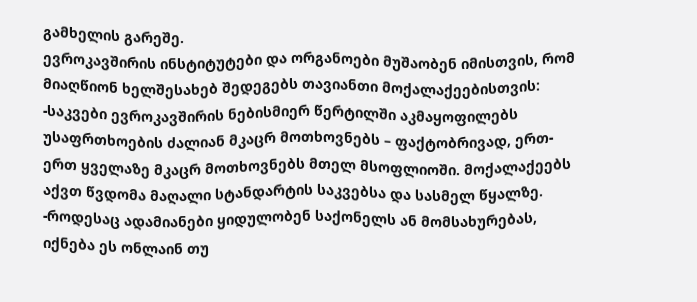გამხელის გარეშე.
ევროკავშირის ინსტიტუტები და ორგანოები მუშაობენ იმისთვის, რომ მიაღწიონ ხელშესახებ შედეგებს თავიანთი მოქალაქეებისთვის:
-საკვები ევროკავშირის ნებისმიერ წერტილში აკმაყოფილებს უსაფრთხოების ძალიან მკაცრ მოთხოვნებს – ფაქტობრივად, ერთ-ერთ ყველაზე მკაცრ მოთხოვნებს მთელ მსოფლიოში. მოქალაქეებს აქვთ წვდომა მაღალი სტანდარტის საკვებსა და სასმელ წყალზე.
-როდესაც ადამიანები ყიდულობენ საქონელს ან მომსახურებას, იქნება ეს ონლაინ თუ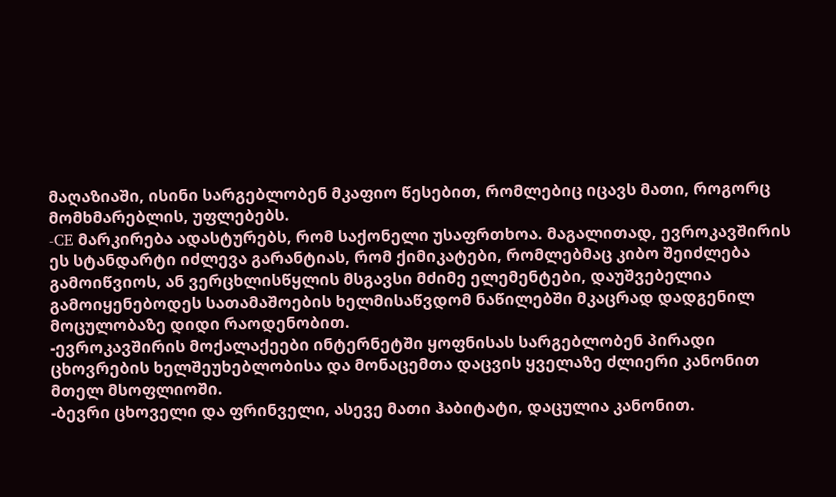მაღაზიაში, ისინი სარგებლობენ მკაფიო წესებით, რომლებიც იცავს მათი, როგორც მომხმარებლის, უფლებებს.
-CE მარკირება ადასტურებს, რომ საქონელი უსაფრთხოა. მაგალითად, ევროკავშირის ეს სტანდარტი იძლევა გარანტიას, რომ ქიმიკატები, რომლებმაც კიბო შეიძლება გამოიწვიოს, ან ვერცხლისწყლის მსგავსი მძიმე ელემენტები, დაუშვებელია გამოიყენებოდეს სათამაშოების ხელმისაწვდომ ნაწილებში მკაცრად დადგენილ მოცულობაზე დიდი რაოდენობით.
-ევროკავშირის მოქალაქეები ინტერნეტში ყოფნისას სარგებლობენ პირადი ცხოვრების ხელშეუხებლობისა და მონაცემთა დაცვის ყველაზე ძლიერი კანონით მთელ მსოფლიოში.
-ბევრი ცხოველი და ფრინველი, ასევე მათი ჰაბიტატი, დაცულია კანონით.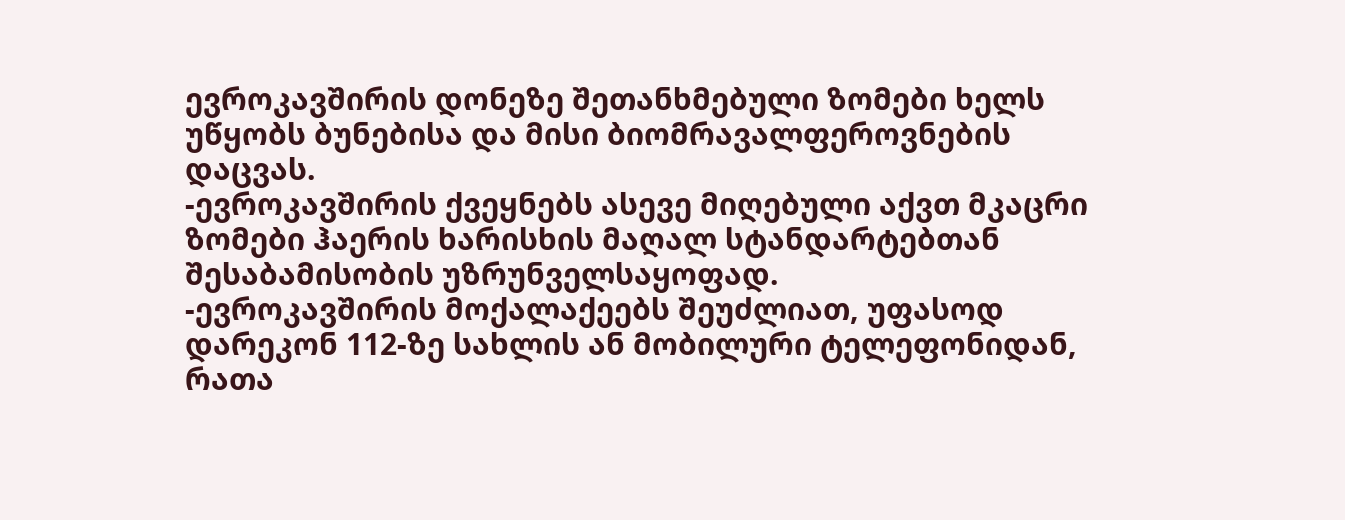ევროკავშირის დონეზე შეთანხმებული ზომები ხელს უწყობს ბუნებისა და მისი ბიომრავალფეროვნების დაცვას.
-ევროკავშირის ქვეყნებს ასევე მიღებული აქვთ მკაცრი ზომები ჰაერის ხარისხის მაღალ სტანდარტებთან შესაბამისობის უზრუნველსაყოფად.
-ევროკავშირის მოქალაქეებს შეუძლიათ, უფასოდ დარეკონ 112-ზე სახლის ან მობილური ტელეფონიდან, რათა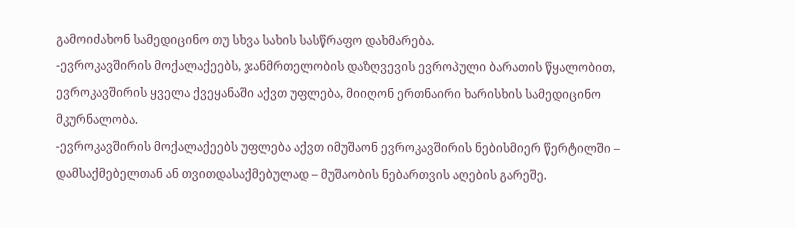გამოიძახონ სამედიცინო თუ სხვა სახის სასწრაფო დახმარება.
-ევროკავშირის მოქალაქეებს, ჯანმრთელობის დაზღვევის ევროპული ბარათის წყალობით, ევროკავშირის ყველა ქვეყანაში აქვთ უფლება, მიიღონ ერთნაირი ხარისხის სამედიცინო მკურნალობა.
-ევროკავშირის მოქალაქეებს უფლება აქვთ იმუშაონ ევროკავშირის ნებისმიერ წერტილში – დამსაქმებელთან ან თვითდასაქმებულად – მუშაობის ნებართვის აღების გარეშე.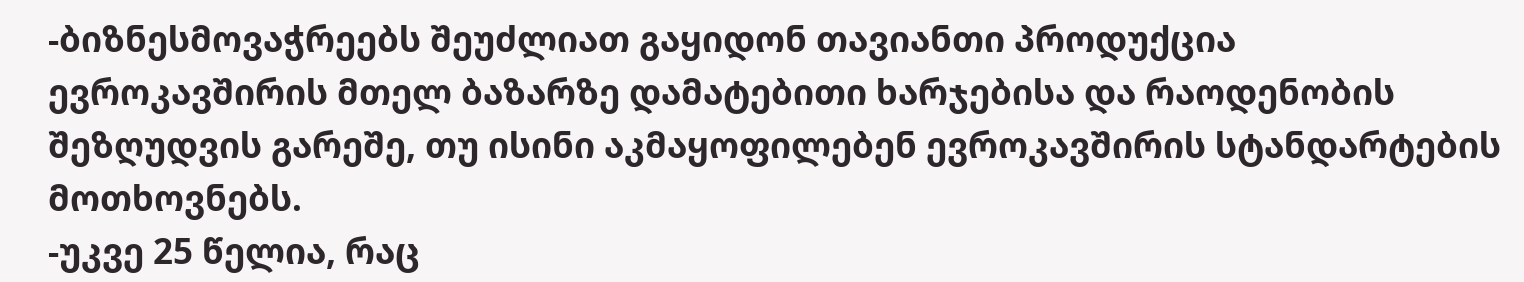-ბიზნესმოვაჭრეებს შეუძლიათ გაყიდონ თავიანთი პროდუქცია ევროკავშირის მთელ ბაზარზე დამატებითი ხარჯებისა და რაოდენობის შეზღუდვის გარეშე, თუ ისინი აკმაყოფილებენ ევროკავშირის სტანდარტების მოთხოვნებს.
-უკვე 25 წელია, რაც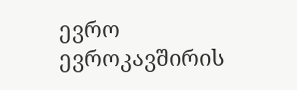ევრო ევროკავშირის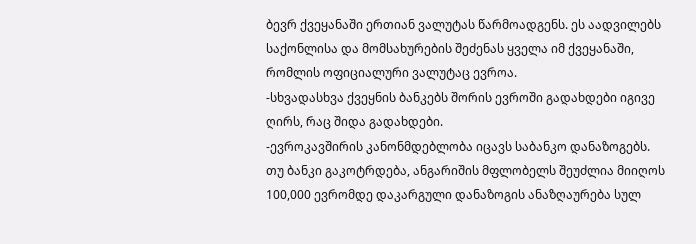ბევრ ქვეყანაში ერთიან ვალუტას წარმოადგენს. ეს აადვილებს საქონლისა და მომსახურების შეძენას ყველა იმ ქვეყანაში, რომლის ოფიციალური ვალუტაც ევროა.
-სხვადასხვა ქვეყნის ბანკებს შორის ევროში გადახდები იგივე ღირს, რაც შიდა გადახდები.
-ევროკავშირის კანონმდებლობა იცავს საბანკო დანაზოგებს. თუ ბანკი გაკოტრდება, ანგარიშის მფლობელს შეუძლია მიიღოს 100,000 ევრომდე დაკარგული დანაზოგის ანაზღაურება სულ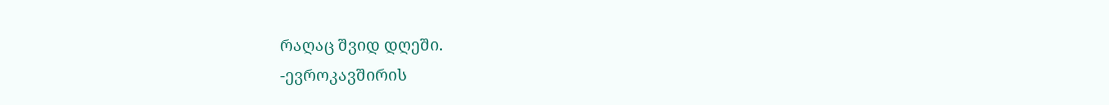რაღაც შვიდ დღეში.
-ევროკავშირის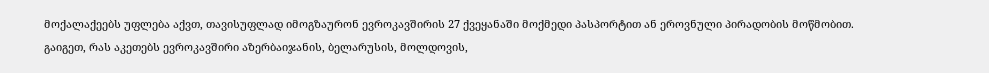მოქალაქეებს უფლება აქვთ, თავისუფლად იმოგზაურონ ევროკავშირის 27 ქვეყანაში მოქმედი პასპორტით ან ეროვნული პირადობის მოწმობით.
გაიგეთ, რას აკეთებს ევროკავშირი აზერბაიჯანის, ბელარუსის, მოლდოვის,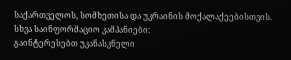საქართველოს, სომხეთისა და უკრაინის მოქალაქეებისთვის.
სხვა საინფორმაციო კამპანიები:
გაინტერესებთ უკანასკნელი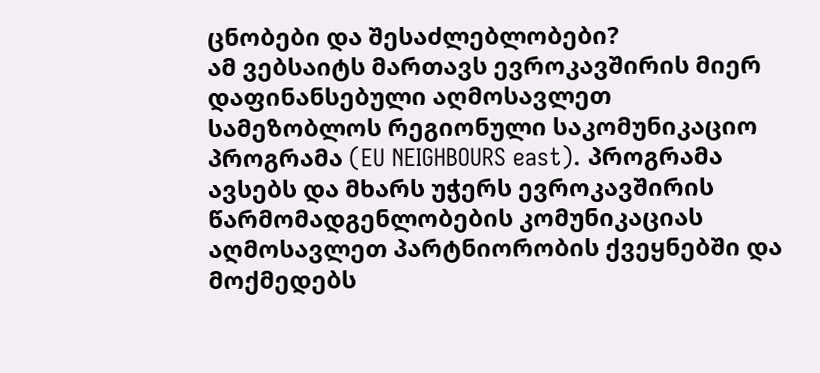ცნობები და შესაძლებლობები?
ამ ვებსაიტს მართავს ევროკავშირის მიერ დაფინანსებული აღმოსავლეთ სამეზობლოს რეგიონული საკომუნიკაციო პროგრამა (EU NEIGHBOURS east). პროგრამა ავსებს და მხარს უჭერს ევროკავშირის წარმომადგენლობების კომუნიკაციას აღმოსავლეთ პარტნიორობის ქვეყნებში და მოქმედებს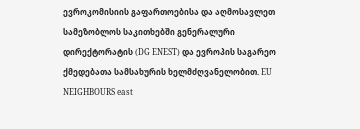ევროკომისიის გაფართოებისა და აღმოსავლეთ სამეზობლოს საკითხებში გენერალური დირექტორატის (DG ENEST) და ევროპის საგარეო ქმედებათა სამსახურის ხელმძღვანელობით. EU NEIGHBOURS east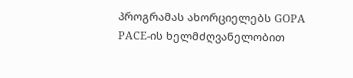პროგრამას ახორციელებს GOPA PACE-ის ხელმძღვანელობით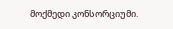მოქმედი კონსორციუმი.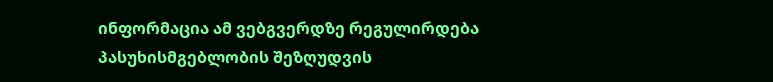ინფორმაცია ამ ვებგვერდზე რეგულირდება პასუხისმგებლობის შეზღუდვის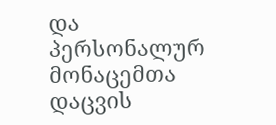და პერსონალურ მონაცემთა დაცვის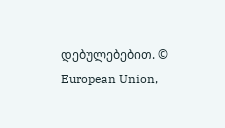დებულებებით. © European Union,